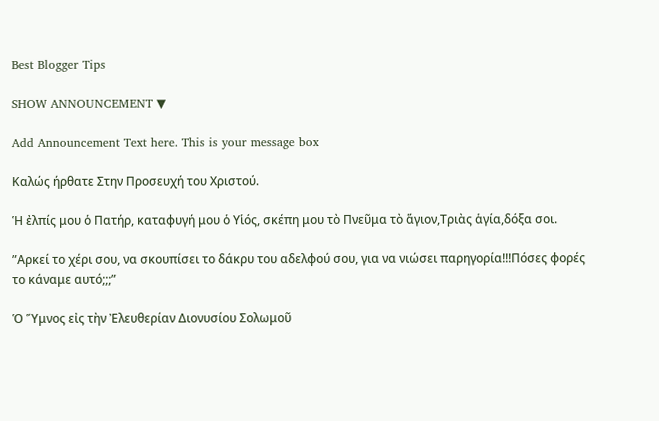Best Blogger Tips

SHOW ANNOUNCEMENT ▼

Add Announcement Text here. This is your message box

Καλώς ήρθατε Στην Προσευχή του Χριστού.

Ἡ ἐλπίς μου ὁ Πατήρ, καταφυγή μου ὁ Υἱός, σκέπη μου τὸ Πνεῦμα τὸ ἅγιον,Τριὰς ἁγία,δόξα σοι.

”Αρκεί το χέρι σου, να σκουπίσει το δάκρυ του αδελφού σου, για να νιώσει παρηγορία!!!Πόσες φορές το κάναμε αυτό;;;”

Ὁ Ὕμνος εἰς τὴν Ἐλευθερίαν Διονυσίου Σολωμοῦ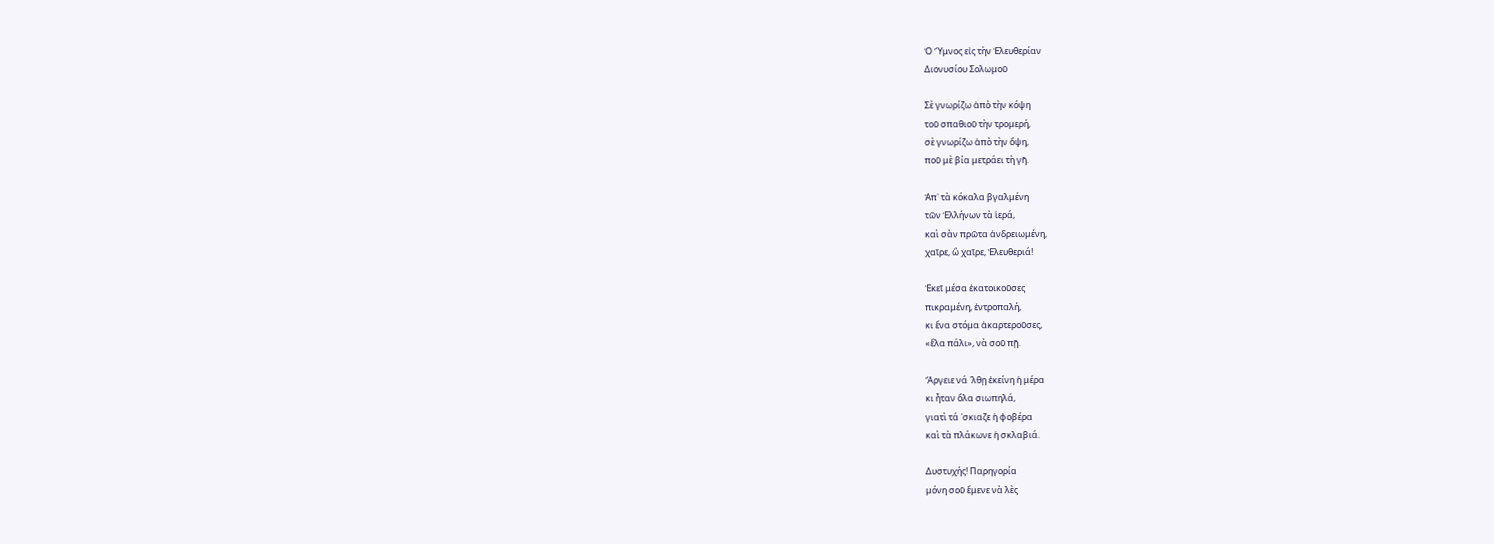Ὁ Ὕμνος εἰς τὴν Ἐλευθερίαν
Διονυσίου Σολωμοῦ

Σὲ γνωρίζω ἀπὸ τὴν κόψη
τοῦ σπαθιοῦ τὴν τρομερή,
σὲ γνωρίζω ἀπὸ τὴν ὄψη,
ποῦ μὲ βία μετράει τὴ γῆ.

Ἀπ᾿ τὰ κόκαλα βγαλμένη
τῶν Ἑλλήνων τὰ ἱερά,
καὶ σὰν πρῶτα ἀνδρειωμένη,
χαῖρε, ὢ χαῖρε, Ἐλευθεριά!

Ἐκεῖ μέσα ἐκατοικοῦσες
πικραμένη, ἐντροπαλή,
κι ἕνα στόμα ἀκαρτεροῦσες,
«ἔλα πάλι», νὰ σοῦ πῇ.

Ἄργειε νά ῾λθῃ ἐκείνη ἡ μέρα
κι ἦταν ὅλα σιωπηλά,
γιατὶ τά ῾σκιαζε ἡ φοβέρα
καὶ τὰ πλάκωνε ἡ σκλαβιά.

Δυστυχής! Παρηγορία
μόνη σοῦ ἔμενε νὰ λὲς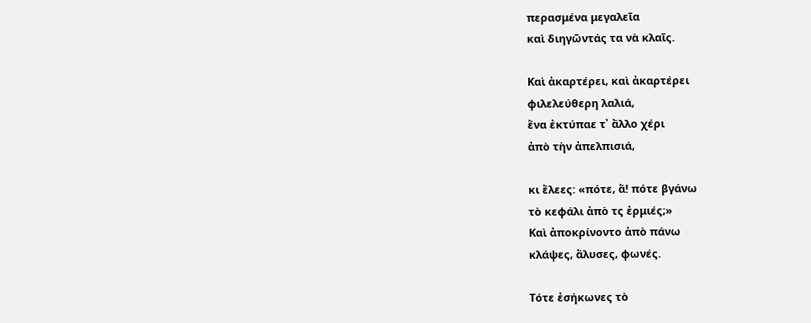περασμένα μεγαλεῖα
καὶ διηγῶντάς τα νὰ κλαῖς.

Καὶ ἀκαρτέρει, καὶ ἀκαρτέρει
φιλελεύθερη λαλιά,
ἕνα ἐκτύπαε τ᾿ ἄλλο χέρι
ἀπὸ τὴν ἀπελπισιά,

κι ἔλεες: «πότε, ἅ! πότε βγάνω
τὸ κεφάλι ἀπὸ τς ἐρμιές;»
Καὶ ἀποκρίνοντο ἀπὸ πάνω
κλάψες, ἅλυσες, φωνές.

Τότε ἐσήκωνες τὸ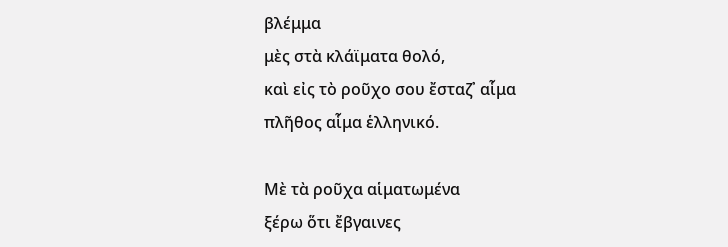βλέμμα
μὲς στὰ κλάϊματα θολό,
καὶ εἰς τὸ ροῦχο σου ἔσταζ᾿ αἷμα
πλῆθος αἷμα ἑλληνικό.

Μὲ τὰ ροῦχα αἱματωμένα
ξέρω ὅτι ἔβγαινες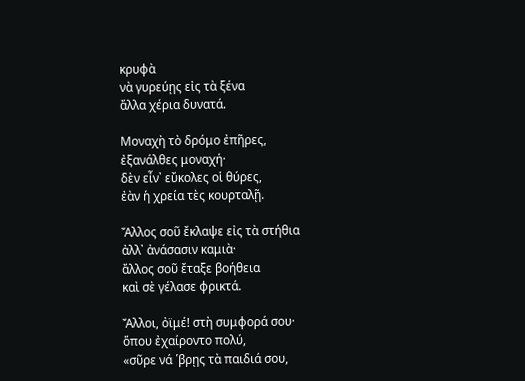κρυφὰ
νὰ γυρεύῃς εἰς τὰ ξένα
ἄλλα χέρια δυνατά.

Μοναχὴ τὸ δρόμο ἐπῆρες,
ἐξανάλθες μοναχή·
δὲν εἶν᾿ εὔκολες οἱ θύρες,
ἐὰν ἡ χρεία τὲς κουρταλῇ.

Ἄλλος σοῦ ἔκλαψε εἰς τὰ στήθια
ἀλλ᾿ ἀνάσασιν καμιὰ·
ἄλλος σοῦ ἔταξε βοήθεια
καὶ σὲ γέλασε φρικτά.

Ἄλλοι, ὀϊμέ! στὴ συμφορά σου·
ὅπου ἐχαίροντο πολύ,
«σῦρε νά ῾βρῃς τὰ παιδιά σου,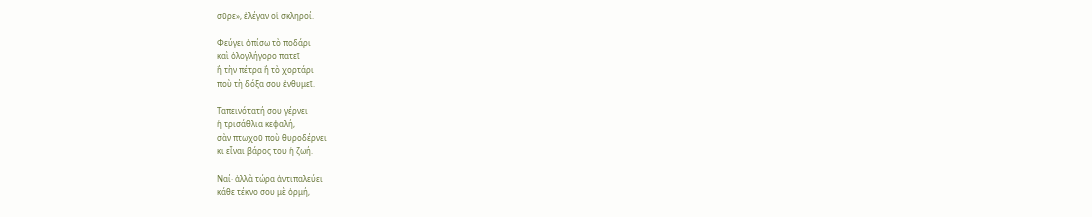σῦρε», ἐλέγαν οἱ σκληροί.

Φεύγει ὀπίσω τὸ ποδάρι
καὶ ὁλογλήγορο πατεῖ
ἢ τὴν πέτρα ἢ τὸ χορτάρι
ποὺ τὴ δόξα σου ἐνθυμεῖ.

Ταπεινότατή σου γέρνει
ἡ τρισάθλια κεφαλή,
σὰν πτωχοῦ ποὺ θυροδέρνει
κι εἶναι βάρος του ἡ ζωή.

Ναί· ἀλλὰ τώρα ἀντιπαλεύει
κάθε τέκνο σου μὲ ὁρμή,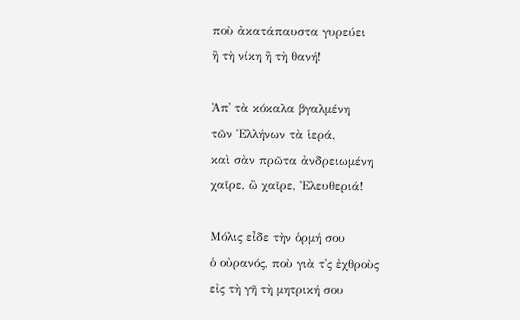ποὺ ἀκατάπαυστα γυρεύει
ἢ τὴ νίκη ἢ τὴ θανή!

Ἀπ᾿ τὰ κόκαλα βγαλμένη
τῶν Ἑλλήνων τὰ ἱερά,
καὶ σὰν πρῶτα ἀνδρειωμένη
χαῖρε, ὢ χαῖρε, Ἐλευθεριά!

Μόλις εἶδε τὴν ὁρμή σου
ὁ οὐρανός, ποὺ γιὰ τ᾿ς ἐχθροὺς
εἰς τὴ γῆ τὴ μητρική σου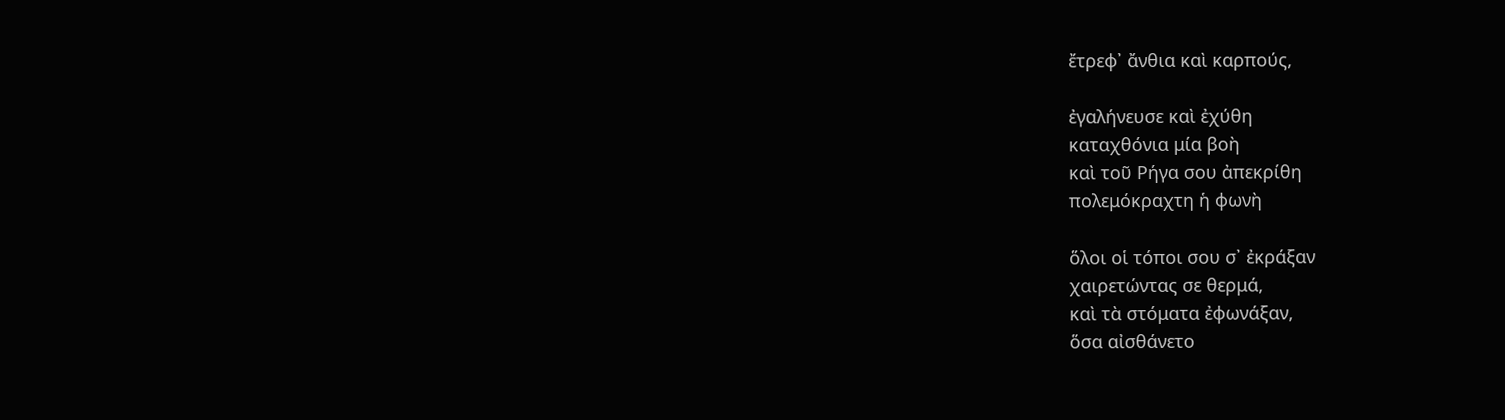ἔτρεφ᾿ ἄνθια καὶ καρπούς,

ἐγαλήνευσε καὶ ἐχύθη
καταχθόνια μία βοὴ
καὶ τοῦ Ρήγα σου ἀπεκρίθη
πολεμόκραχτη ἡ φωνὴ

ὅλοι οἱ τόποι σου σ᾿ ἐκράξαν
χαιρετώντας σε θερμά,
καὶ τὰ στόματα ἐφωνάξαν,
ὅσα αἰσθάνετο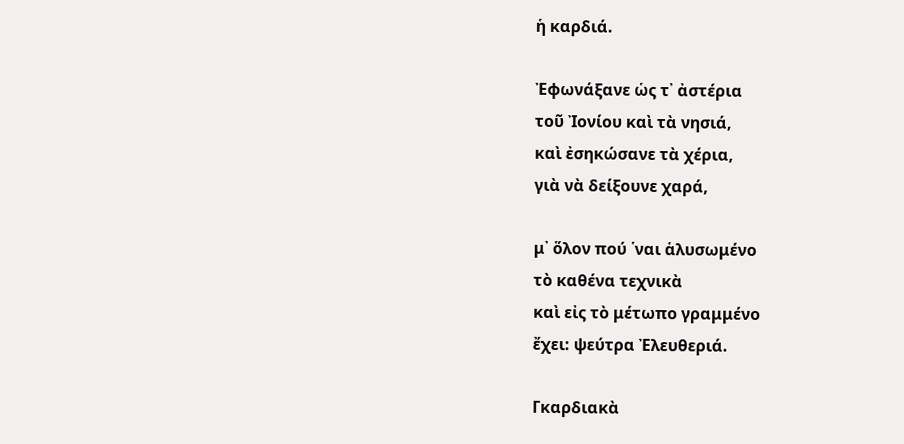ἡ καρδιά.

Ἐφωνάξανε ὡς τ᾿ ἀστέρια
τοῦ Ἰονίου καὶ τὰ νησιά,
καὶ ἐσηκώσανε τὰ χέρια,
γιὰ νὰ δείξουνε χαρά,

μ᾿ ὅλον πού ῾ναι ἁλυσωμένο
τὸ καθένα τεχνικὰ
καὶ εἰς τὸ μέτωπο γραμμένο
ἔχει: ψεύτρα Ἐλευθεριά.

Γκαρδιακὰ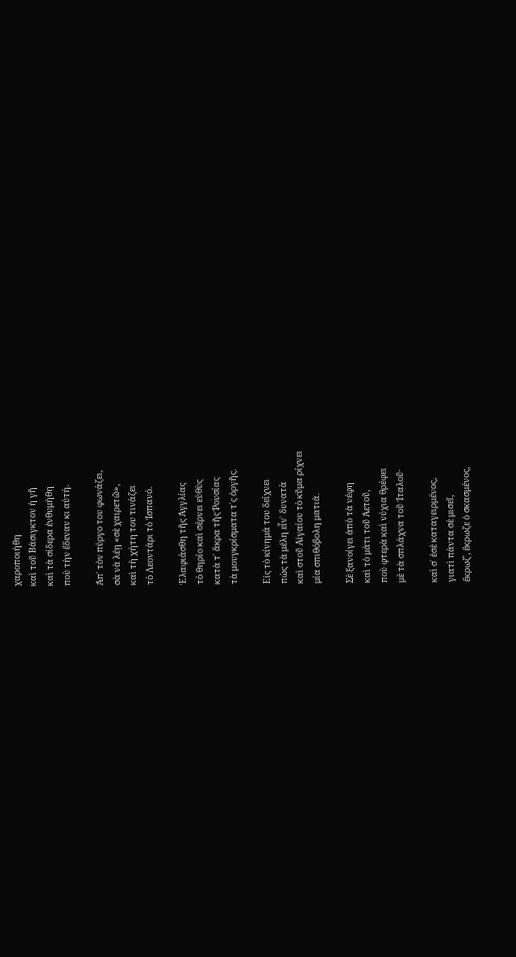χαροποιήθη
καὶ τοῦ Βάσιγκτον ἡ γῆ
καὶ τὰ σίδερα ἐνθυμήθη
ποὺ τὴν ἔδεναν κι αὐτή.

Ἀπ᾿ τὸν πύργο του φωνάζει,
σὰ νὰ λέῃ «σὲ χαιρετῶ»,
καὶ τὴ χήτη του τινάζει
τὸ Λεοντάρι τὸ Ἰσπανό.

Ἐλαφιάσθη τῆς Ἀγγλίας
τὸ θηρίο καὶ σέρνει εὐθὺς
κατὰ τ᾿ ἄκρα τῆς Ῥουσίας
τὰ μουγκρίσματα τ᾿ς ὀργῆς.

Εἰς τὸ κίνημά του δείχνει
πὼς τὰ μέλη εἶν᾿ δυνατὰ
καὶ στοῦ Αἰγαίου τὸ κῦμα ρίχνει
μία σπιθόβολη ματιά.

Σὲ ξανοίγει ἀπὸ τὰ νέφη
καὶ τὸ μάτι τοῦ Ἀετοῦ,
ποὺ φτερὰ καὶ νύχια θρέφει
μὲ τὰ σπλάχνα τοῦ Ἰταλοῦ·

καὶ σ᾿ ἐσὲ καταγειρμένος,
γιατὶ πάντα σὲ μισεῖ,
ἔκρωζ᾿, ἔκρωζε ὁ σκασμένος,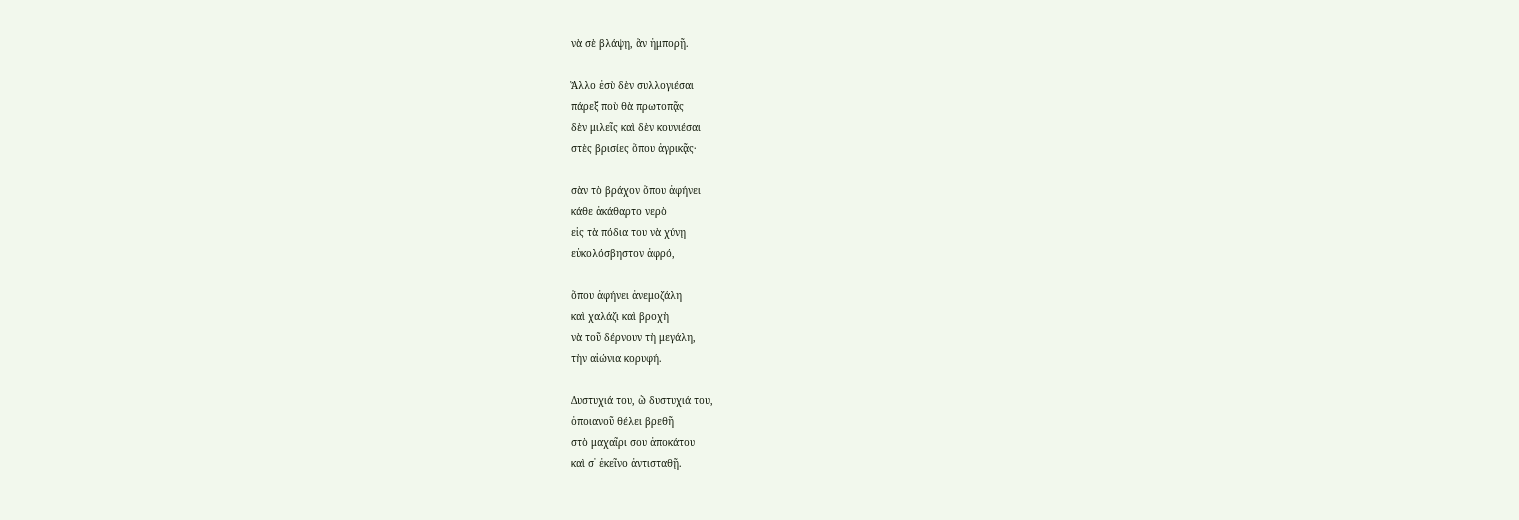νὰ σὲ βλάψῃ, ἂν ἠμπορῇ.

Ἄλλο ἐσὺ δὲν συλλογιέσαι
πάρεξ ποὺ θὰ πρωτοπᾷς
δὲν μιλεῖς καὶ δὲν κουνιέσαι
στὲς βρισίες ὅπου ἀγρικᾷς·

σὰν τὸ βράχον ὅπου ἀφήνει
κάθε ἀκάθαρτο νερὸ
εἰς τὰ πόδια του νὰ χύνῃ
εὐκολόσβηστον ἀφρό,

ὅπου ἀφήνει ἀνεμοζάλη
καὶ χαλάζι καὶ βροχὴ
νὰ τοῦ δέρνουν τὴ μεγάλη,
τὴν αἰώνια κορυφή.

Δυστυχιά του, ὢ δυστυχιά του,
ὁποιανοῦ θέλει βρεθῆ
στὸ μαχαῖρι σου ἀποκάτου
καὶ σ᾿ ἐκεῖνο ἀντισταθῇ.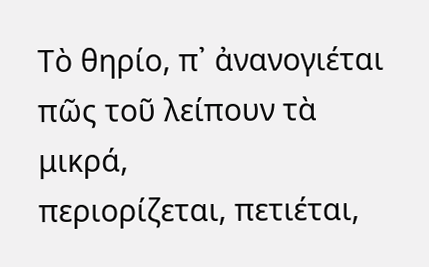Τὸ θηρίο, π᾿ ἀνανογιέται
πῶς τοῦ λείπουν τὰ μικρά,
περιορίζεται, πετιέται,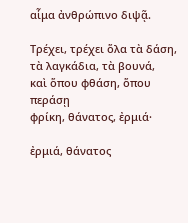αἷμα ἀνθρώπινο διψᾷ.

Τρέχει, τρέχει ὅλα τὰ δάση,
τὰ λαγκάδια, τὰ βουνά,
καὶ ὅπου φθάση, ὅπου περάσῃ
φρίκη, θάνατος, ἐρμιά·

ἐρμιά, θάνατος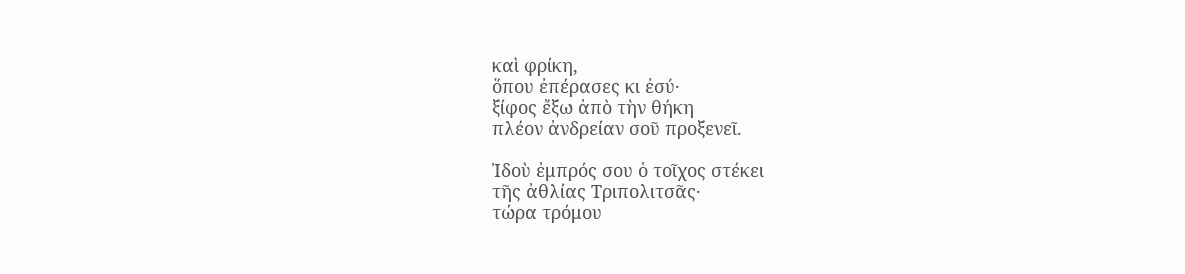καὶ φρίκη,
ὅπου ἐπέρασες κι ἐσύ·
ξίφος ἔξω ἀπὸ τὴν θήκη
πλέον ἀνδρείαν σοῦ προξενεῖ.

Ἰδοὺ ἐμπρός σου ὁ τοῖχος στέκει
τῆς ἀθλίας Τριπολιτσᾶς·
τώρα τρόμου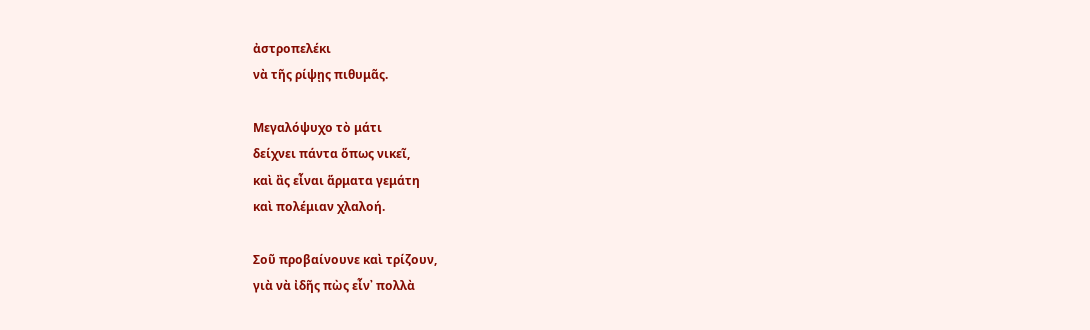ἀστροπελέκι
νὰ τῆς ρίψῃς πιθυμᾶς.

Μεγαλόψυχο τὸ μάτι
δείχνει πάντα ὅπως νικεῖ,
καὶ ἂς εἶναι ἅρματα γεμάτη
καὶ πολέμιαν χλαλοή.

Σοῦ προβαίνουνε καὶ τρίζουν,
γιὰ νὰ ἰδῆς πὼς εἶν᾿ πολλὰ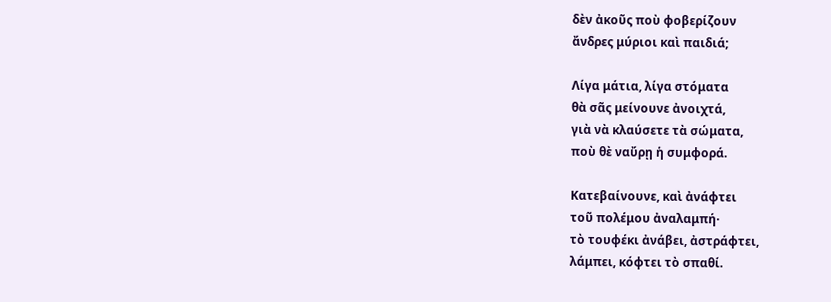δὲν ἀκοῦς ποὺ φοβερίζουν
ἄνδρες μύριοι καὶ παιδιά;

Λίγα μάτια, λίγα στόματα
θὰ σᾶς μείνουνε ἀνοιχτά,
γιὰ νὰ κλαύσετε τὰ σώματα,
ποὺ θὲ ναὔρῃ ἡ συμφορά.

Κατεβαίνουνε, καὶ ἀνάφτει
τοῦ πολέμου ἀναλαμπή·
τὸ τουφέκι ἀνάβει, ἀστράφτει,
λάμπει, κόφτει τὸ σπαθί.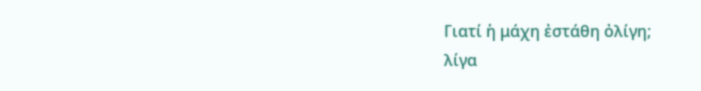Γιατί ἡ μάχη ἐστάθη ὀλίγη;
λίγα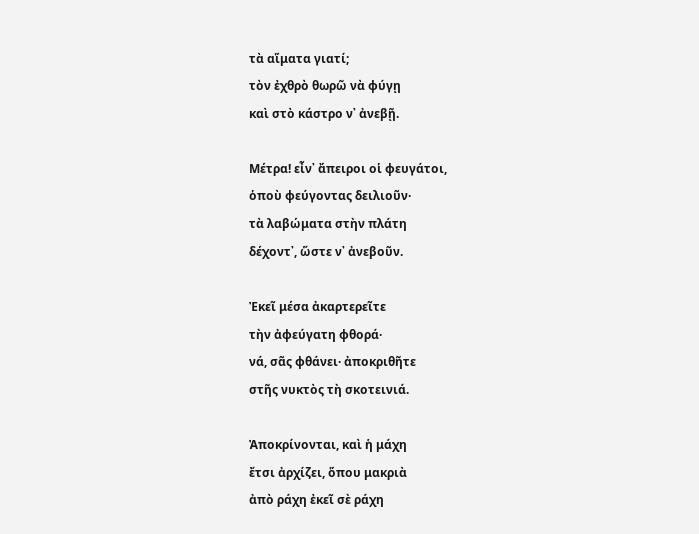τὰ αἵματα γιατί;
τὸν ἐχθρὸ θωρῶ νὰ φύγῃ
καὶ στὸ κάστρο ν᾿ ἀνεβῇ.

Μέτρα! εἶν᾿ ἄπειροι οἱ φευγάτοι,
ὁποὺ φεύγοντας δειλιοῦν·
τὰ λαβώματα στὴν πλάτη
δέχοντ᾿, ὥστε ν᾿ ἀνεβοῦν.

Ἐκεῖ μέσα ἀκαρτερεῖτε
τὴν ἀφεύγατη φθορά·
νά, σᾶς φθάνει· ἀποκριθῆτε
στῆς νυκτὸς τὴ σκοτεινιά.

Ἀποκρίνονται, καὶ ἡ μάχη
ἔτσι ἀρχίζει, ὅπου μακριὰ
ἀπὸ ράχη ἐκεῖ σὲ ράχη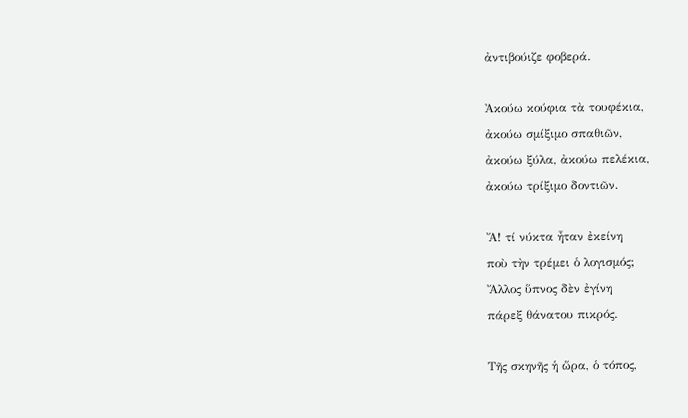ἀντιβούιζε φοβερά.

Ἀκούω κούφια τὰ τουφέκια,
ἀκούω σμίξιμο σπαθιῶν,
ἀκούω ξύλα, ἀκούω πελέκια,
ἀκούω τρίξιμο δοντιῶν.

Ἄ! τί νύκτα ἦταν ἐκείνη
ποὺ τὴν τρέμει ὁ λογισμός;
Ἄλλος ὕπνος δὲν ἐγίνη
πάρεξ θάνατου πικρός.

Τῆς σκηνῆς ἡ ὥρα, ὁ τόπος,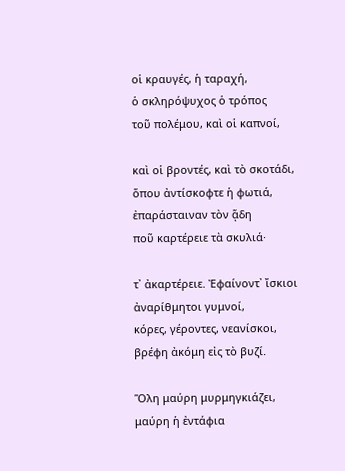οἱ κραυγές, ἡ ταραχή,
ὁ σκληρόψυχος ὁ τρόπος
τοῦ πολέμου, καὶ οἱ καπνοί,

καὶ οἱ βροντές, καὶ τὸ σκοτάδι,
ὅπου ἀντίσκοφτε ἡ φωτιά,
ἐπαράσταιναν τὸν ᾅδη
ποῦ καρτέρειε τὰ σκυλιά·

τ᾿ ἀκαρτέρειε. Ἐφαίνοντ᾿ ἴσκιοι
ἀναρίθμητοι γυμνοί,
κόρες, γέροντες, νεανίσκοι,
βρέφη ἀκόμη εἰς τὸ βυζί.

Ὅλη μαύρη μυρμηγκιάζει,
μαύρη ἡ ἐντάφια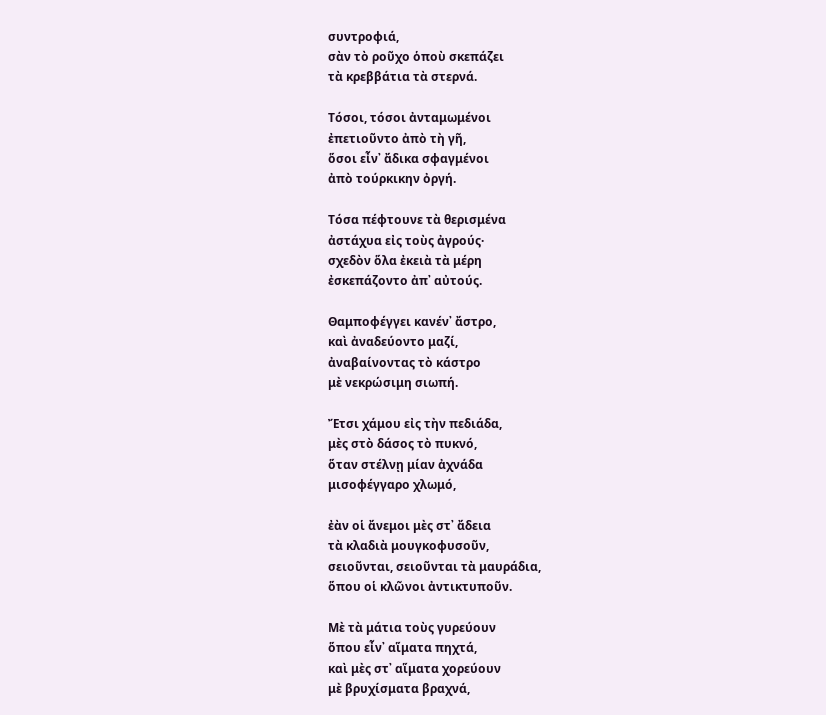συντροφιά,
σὰν τὸ ροῦχο ὁποὺ σκεπάζει
τὰ κρεββάτια τὰ στερνά.

Τόσοι, τόσοι ἀνταμωμένοι
ἐπετιοῦντο ἀπὸ τὴ γῆ,
ὅσοι εἶν᾿ ἄδικα σφαγμένοι
ἀπὸ τούρκικην ὀργή.

Τόσα πέφτουνε τὰ θερισμένα
ἀστάχυα εἰς τοὺς ἀγρούς·
σχεδὸν ὅλα ἐκειὰ τὰ μέρη
ἐσκεπάζοντο ἀπ᾿ αὐτούς.

Θαμποφέγγει κανέν᾿ ἄστρο,
καὶ ἀναδεύοντο μαζί,
ἀναβαίνοντας τὸ κάστρο
μὲ νεκρώσιμη σιωπή.

Ἔτσι χάμου εἰς τὴν πεδιάδα,
μὲς στὸ δάσος τὸ πυκνό,
ὅταν στέλνῃ μίαν ἀχνάδα
μισοφέγγαρο χλωμό,

ἐὰν οἱ ἄνεμοι μὲς στ᾿ ἄδεια
τὰ κλαδιὰ μουγκοφυσοῦν,
σειοῦνται, σειοῦνται τὰ μαυράδια,
ὅπου οἱ κλῶνοι ἀντικτυποῦν.

Μὲ τὰ μάτια τοὺς γυρεύουν
ὅπου εἶν᾿ αἵματα πηχτά,
καὶ μὲς στ᾿ αἵματα χορεύουν
μὲ βρυχίσματα βραχνά,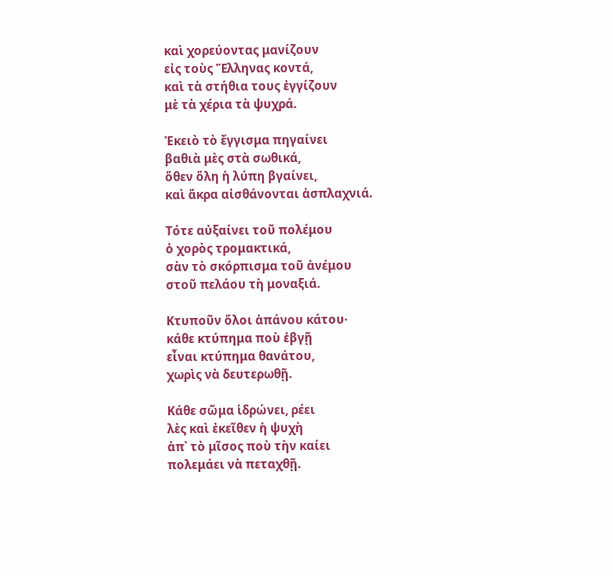καὶ χορεύοντας μανίζουν
εἰς τοὺς Ἕλληνας κοντά,
καὶ τὰ στήθια τους ἐγγίζουν
μὲ τὰ χέρια τὰ ψυχρά.

Ἐκειὸ τὸ ἔγγισμα πηγαίνει
βαθιὰ μὲς στὰ σωθικά,
ὅθεν ὅλη ἡ λύπη βγαίνει,
καὶ ἄκρα αἰσθάνονται ἀσπλαχνιά.

Τότε αὐξαίνει τοῦ πολέμου
ὁ χορὸς τρομακτικά,
σὰν τὸ σκόρπισμα τοῦ ἀνέμου
στοῦ πελάου τὴ μοναξιά.

Κτυποῦν ὅλοι ἀπάνου κάτου·
κάθε κτύπημα ποὺ ἐβγῇ
εἶναι κτύπημα θανάτου,
χωρὶς νὰ δευτερωθῇ.

Κάθε σῶμα ἱδρώνει, ρέει
λὲς καὶ ἐκεῖθεν ἡ ψυχὴ
ἀπ᾿ τὸ μῖσος ποὺ τὴν καίει
πολεμάει νὰ πεταχθῇ.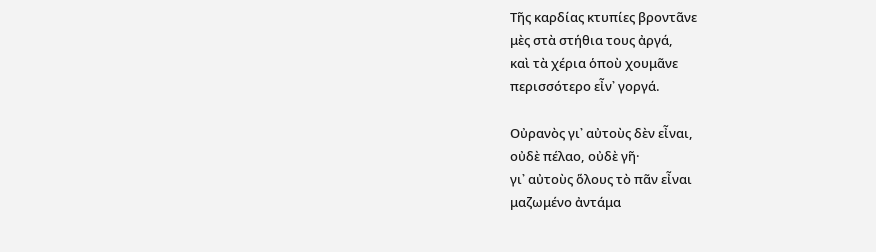Τῆς καρδίας κτυπίες βροντᾶνε
μὲς στὰ στήθια τους ἀργά,
καὶ τὰ χέρια ὁποὺ χουμᾶνε
περισσότερο εἶν᾿ γοργά.

Οὐρανὸς γι᾿ αὐτοὺς δὲν εἶναι,
οὐδὲ πέλαο, οὐδὲ γῆ·
γι᾿ αὐτοὺς ὅλους τὸ πᾶν εἶναι
μαζωμένο ἀντάμα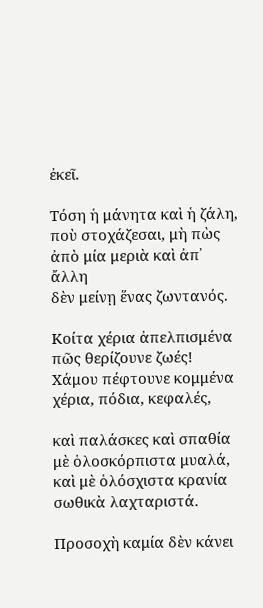ἐκεῖ.

Τόση ἡ μάνητα καὶ ἡ ζάλη,
ποὺ στοχάζεσαι, μὴ πὼς
ἀπὸ μία μεριὰ καὶ ἀπ᾿ ἄλλη
δὲν μείνῃ ἕνας ζωντανός.

Κοίτα χέρια ἀπελπισμένα
πῶς θερίζουνε ζωές!
Χάμου πέφτουνε κομμένα
χέρια, πόδια, κεφαλές,

καὶ παλάσκες καὶ σπαθία
μὲ ὁλοσκόρπιστα μυαλά,
καὶ μὲ ὁλόσχιστα κρανία
σωθικὰ λαχταριστά.

Προσοχὴ καμία δὲν κάνει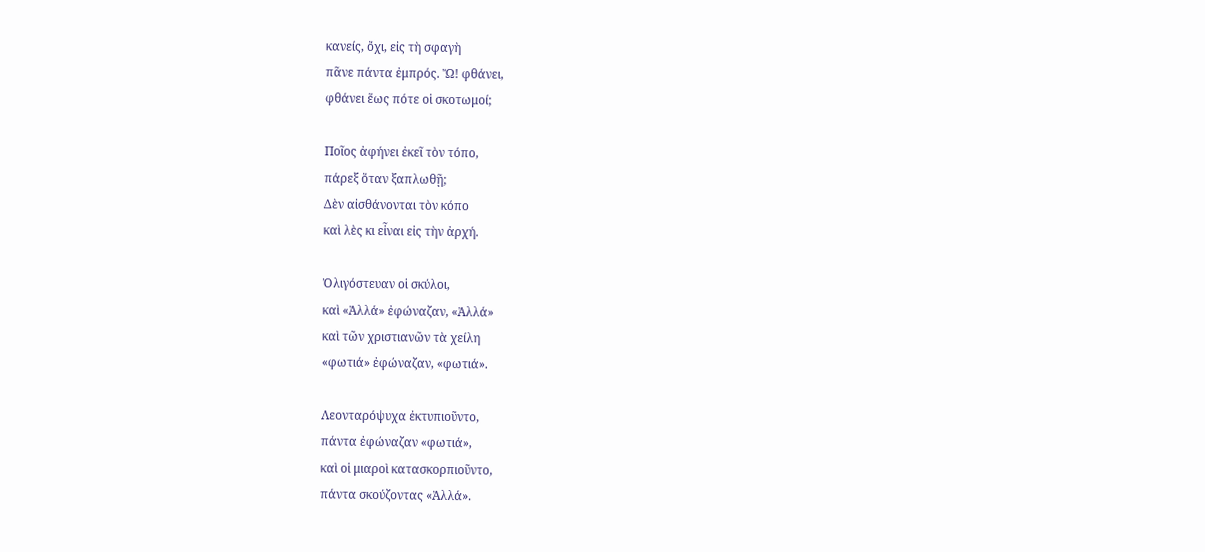κανείς, ὄχι, εἰς τὴ σφαγὴ
πᾶνε πάντα ἐμπρός. Ὤ! φθάνει,
φθάνει ἕως πότε οἱ σκοτωμοί;

Ποῖος ἀφήνει ἐκεῖ τὸν τόπο,
πάρεξ ὅταν ξαπλωθῇ;
Δὲν αἰσθάνονται τὸν κόπο
καὶ λὲς κι εἶναι εἰς τὴν ἀρχή.

Ὀλιγόστευαν οἱ σκύλοι,
καὶ «Ἀλλά» ἐφώναζαν, «Ἀλλά»
καὶ τῶν χριστιανῶν τὰ χείλη
«φωτιά» ἐφώναζαν, «φωτιά».

Λεονταρόψυχα ἐκτυπιοῦντο,
πάντα ἐφώναζαν «φωτιά»,
καὶ οἱ μιαροὶ κατασκορπιοῦντο,
πάντα σκούζοντας «Ἀλλά».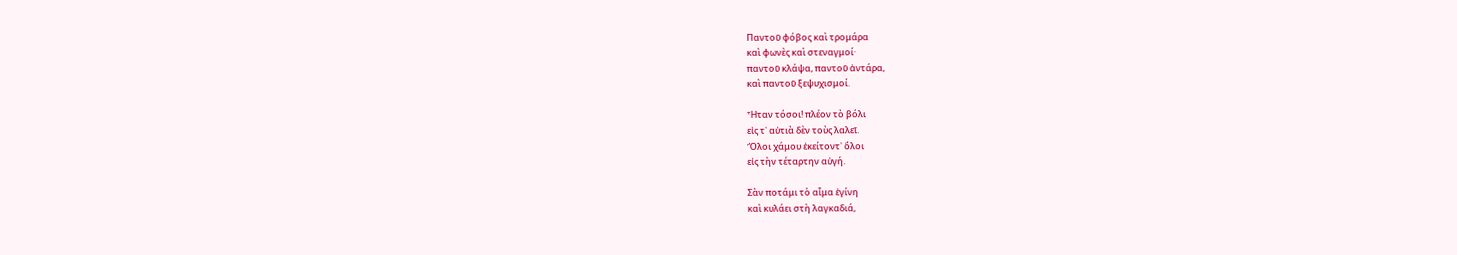Παντοῦ φόβος καὶ τρομάρα
καὶ φωνὲς καὶ στεναγμοί·
παντοῦ κλάψα, παντοῦ ἀντάρα,
καὶ παντοῦ ξεψυχισμοί.

Ἦταν τόσοι! πλέον τὸ βόλι
εἰς τ᾿ αὐτιὰ δὲν τοὺς λαλεῖ.
Ὅλοι χάμου ἐκείτοντ᾿ ὅλοι
εἰς τὴν τέταρτην αὐγή.

Σὰν ποτάμι τὸ αἷμα ἐγίνη
καὶ κυλάει στὴ λαγκαδιά,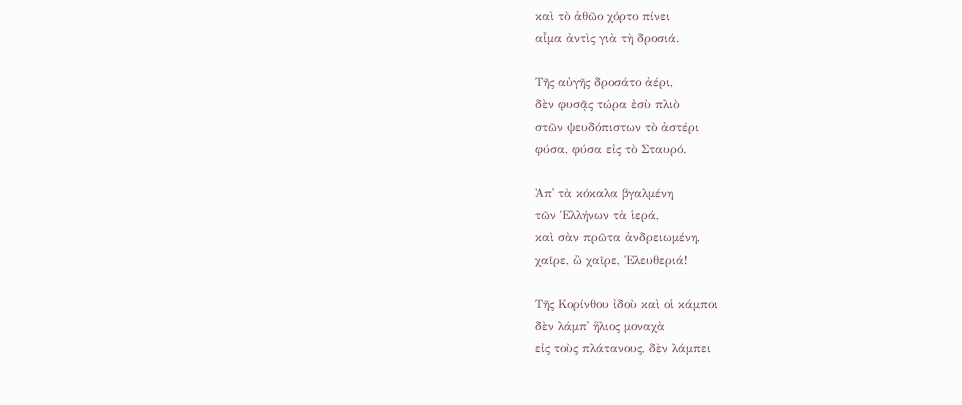καὶ τὸ ἀθῶο χόρτο πίνει
αἷμα ἀντὶς γιὰ τὴ δροσιά.

Τῆς αὐγῆς δροσάτο ἀέρι,
δὲν φυσᾷς τώρα ἐσὺ πλιὸ
στῶν ψευδόπιστων τὸ ἀστέρι
φύσα, φύσα εἰς τὸ Σταυρό.

Ἀπ᾿ τὰ κόκαλα βγαλμένη
τῶν Ἑλλήνων τὰ ἱερά,
καὶ σὰν πρῶτα ἀνδρειωμένη,
χαῖρε, ὢ χαῖρε, Ἐλευθεριά!

Τῆς Κορίνθου ἰδοὺ καὶ οἱ κάμποι
δὲν λάμπ᾿ ἥλιος μοναχὰ
εἰς τοὺς πλάτανους, δὲν λάμπει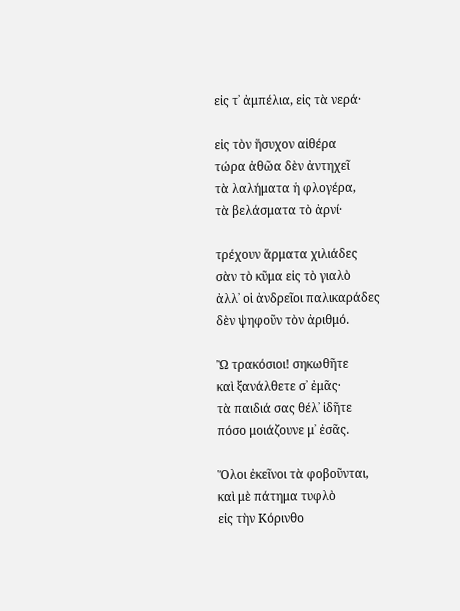εἰς τ᾿ ἀμπέλια, εἰς τὰ νερά·

εἰς τὸν ἥσυχον αἰθέρα
τώρα ἀθῶα δὲν ἀντηχεῖ
τὰ λαλήματα ἡ φλογέρα,
τὰ βελάσματα τὸ ἀρνί·

τρέχουν ἅρματα χιλιάδες
σὰν τὸ κῦμα εἰς τὸ γιαλὸ
ἀλλ᾿ οἱ ἀνδρεῖοι παλικαράδες
δὲν ψηφοῦν τὸν ἀριθμό.

Ὢ τρακόσιοι! σηκωθῆτε
καὶ ξανάλθετε σ᾿ ἐμᾶς·
τὰ παιδιά σας θέλ᾿ ἰδῆτε
πόσο μοιάζουνε μ᾿ ἐσᾶς.

Ὅλοι ἐκεῖνοι τὰ φοβοῦνται,
καὶ μὲ πάτημα τυφλὸ
εἰς τὴν Κόρινθο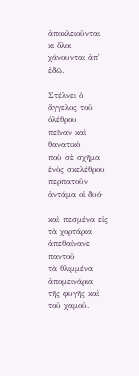ἀποκλειοῦνται
κι ὅλοι χάνουνται ἀπ᾿ ἐδῶ.

Στέλνει ὁ ἄγγελος τοῦ ὀλέθρου
πεῖναν καὶ θανατικὸ
ποὺ σὲ σχῆμα ἑνὸς σκελέθρου
περπατοῦν ἀντάμα οἱ δυό·

καὶ πεσμένα εἰς τὰ χορτάρια
ἀπεθαίνανε παντοῦ
τὰ θλιμμένα ἀπομεινάρια
τῆς φυγῆς καὶ τοῦ χαμοῦ.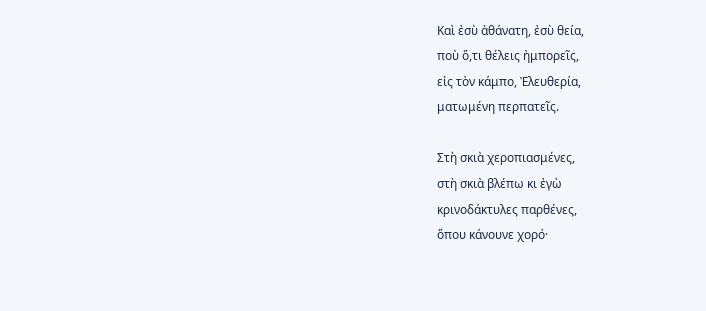Καὶ ἐσὺ ἀθάνατη, ἐσὺ θεία,
ποὺ ὅ,τι θέλεις ἠμπορεῖς,
εἰς τὸν κάμπο, Ἐλευθερία,
ματωμένη περπατεῖς.

Στὴ σκιὰ χεροπιασμένες,
στὴ σκιὰ βλέπω κι ἐγὼ
κρινοδάκτυλες παρθένες,
ὅπου κάνουνε χορό·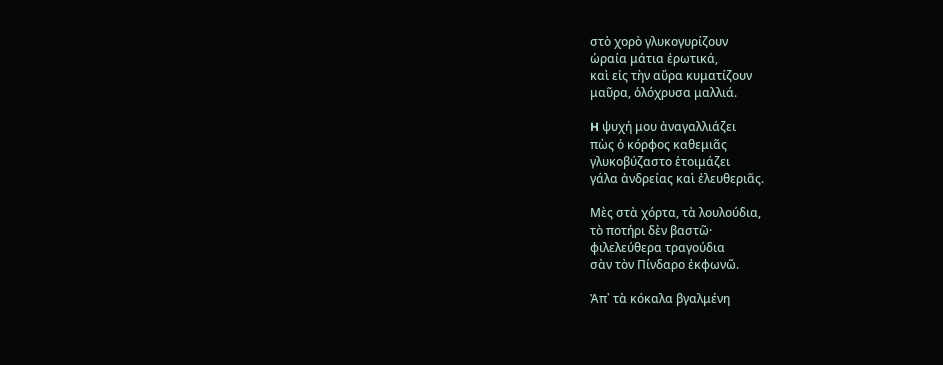στὸ χορὸ γλυκογυρίζουν
ὡραία μάτια ἐρωτικά,
καὶ εἰς τὴν αὔρα κυματίζουν
μαῦρα, ὁλόχρυσα μαλλιά.

H ψυχή μου ἀναγαλλιάζει
πὼς ὁ κόρφος καθεμιᾶς
γλυκοβύζαστο ἑτοιμάζει
γάλα ἀνδρείας καὶ ἐλευθεριᾶς.

Μὲς στὰ χόρτα, τὰ λουλούδια,
τὸ ποτήρι δὲν βαστῶ·
φιλελεύθερα τραγούδια
σὰν τὸν Πίνδαρο ἐκφωνῶ.

Ἀπ᾿ τὰ κόκαλα βγαλμένη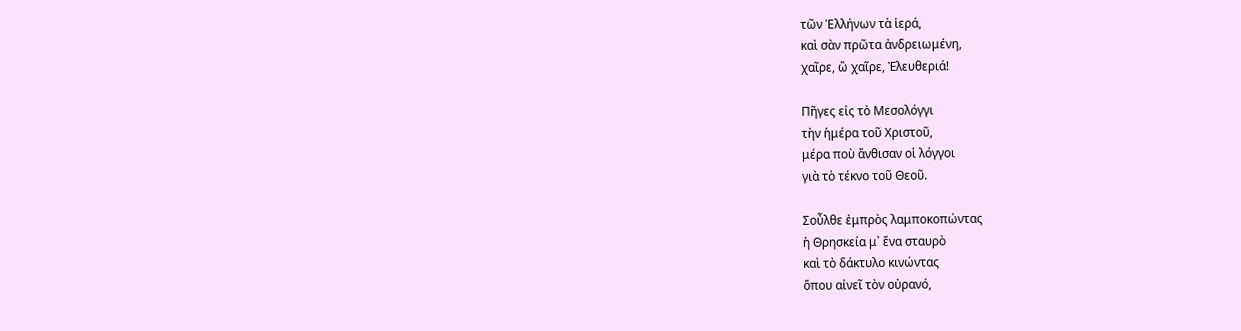τῶν Ἑλλήνων τὰ ἱερά,
καὶ σὰν πρῶτα ἀνδρειωμένη,
χαῖρε, ὢ χαῖρε, Ἐλευθεριά!

Πῆγες εἰς τὸ Μεσολόγγι
τὴν ἡμέρα τοῦ Χριστοῦ,
μέρα ποὺ ἄνθισαν οἱ λόγγοι
γιὰ τὸ τέκνο τοῦ Θεοῦ.

Σοὖλθε ἐμπρὸς λαμποκοπώντας
ἡ Θρησκεία μ᾿ ἕνα σταυρὸ
καὶ τὸ δάκτυλο κινώντας
ὅπου αἰνεῖ τὸν οὐρανό,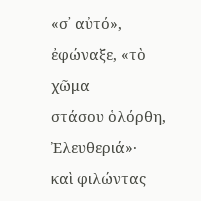«σ᾿ αὐτό», ἐφώναξε, «τὸ χῶμα
στάσου ὁλόρθη, Ἐλευθεριά»·
καὶ φιλώντας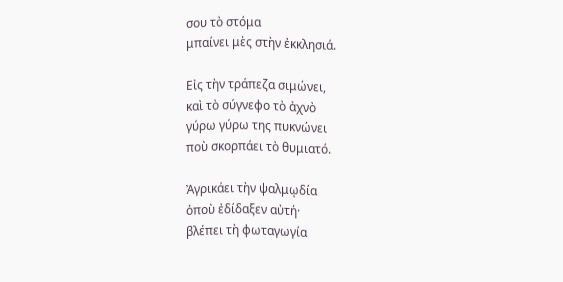σου τὸ στόμα
μπαίνει μὲς στὴν ἐκκλησιά.

Εἰς τὴν τράπεζα σιμώνει,
καὶ τὸ σύγνεφο τὸ ἀχνὸ
γύρω γύρω της πυκνώνει
ποὺ σκορπάει τὸ θυμιατό.

Ἀγρικάει τὴν ψαλμῳδία
ὁποὺ ἐδίδαξεν αὐτή·
βλέπει τὴ φωταγωγία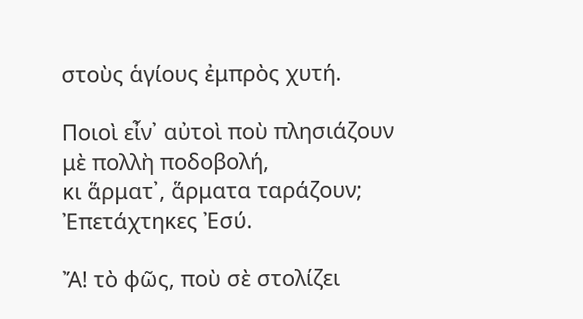στοὺς ἁγίους ἐμπρὸς χυτή.

Ποιοὶ εἶν᾿ αὐτοὶ ποὺ πλησιάζουν
μὲ πολλὴ ποδοβολή,
κι ἅρματ᾿, ἅρματα ταράζουν;
Ἐπετάχτηκες Ἐσύ.

Ἄ! τὸ φῶς, ποὺ σὲ στολίζει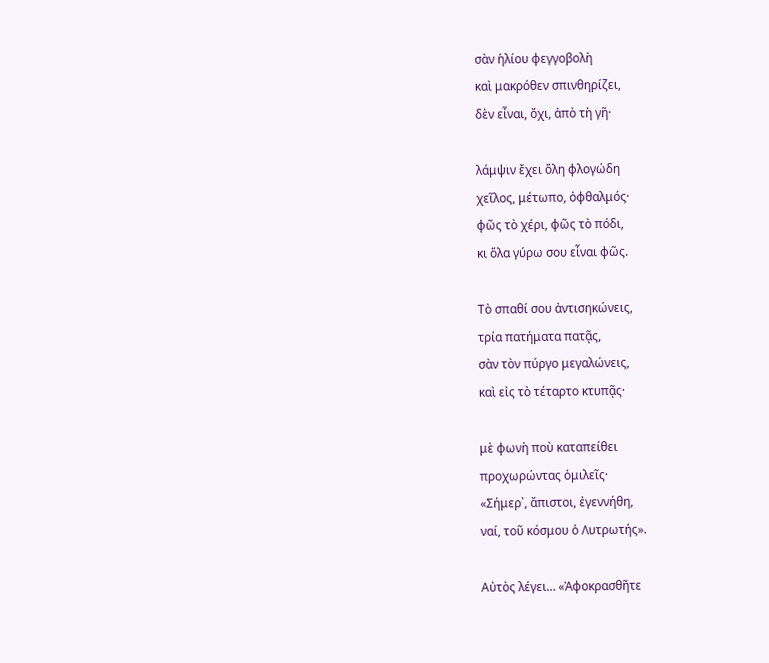σὰν ἡλίου φεγγοβολὴ
καὶ μακρόθεν σπινθηρίζει,
δὲν εἶναι, ὄχι, ἀπὸ τὴ γῆ·

λάμψιν ἔχει ὅλη φλογώδη
χεῖλος, μέτωπο, ὀφθαλμός·
φῶς τὸ χέρι, φῶς τὸ πόδι,
κι ὅλα γύρω σου εἶναι φῶς.

Τὸ σπαθί σου ἀντισηκώνεις,
τρία πατήματα πατᾷς,
σὰν τὸν πύργο μεγαλώνεις,
καὶ εἰς τὸ τέταρτο κτυπᾷς·

μὲ φωνὴ ποὺ καταπείθει
προχωρώντας ὁμιλεῖς·
«Σήμερ᾿, ἄπιστοι, ἐγεννήθη,
ναί, τοῦ κόσμου ὁ Λυτρωτής».

Αὐτὸς λέγει… «Ἀφοκρασθῆτε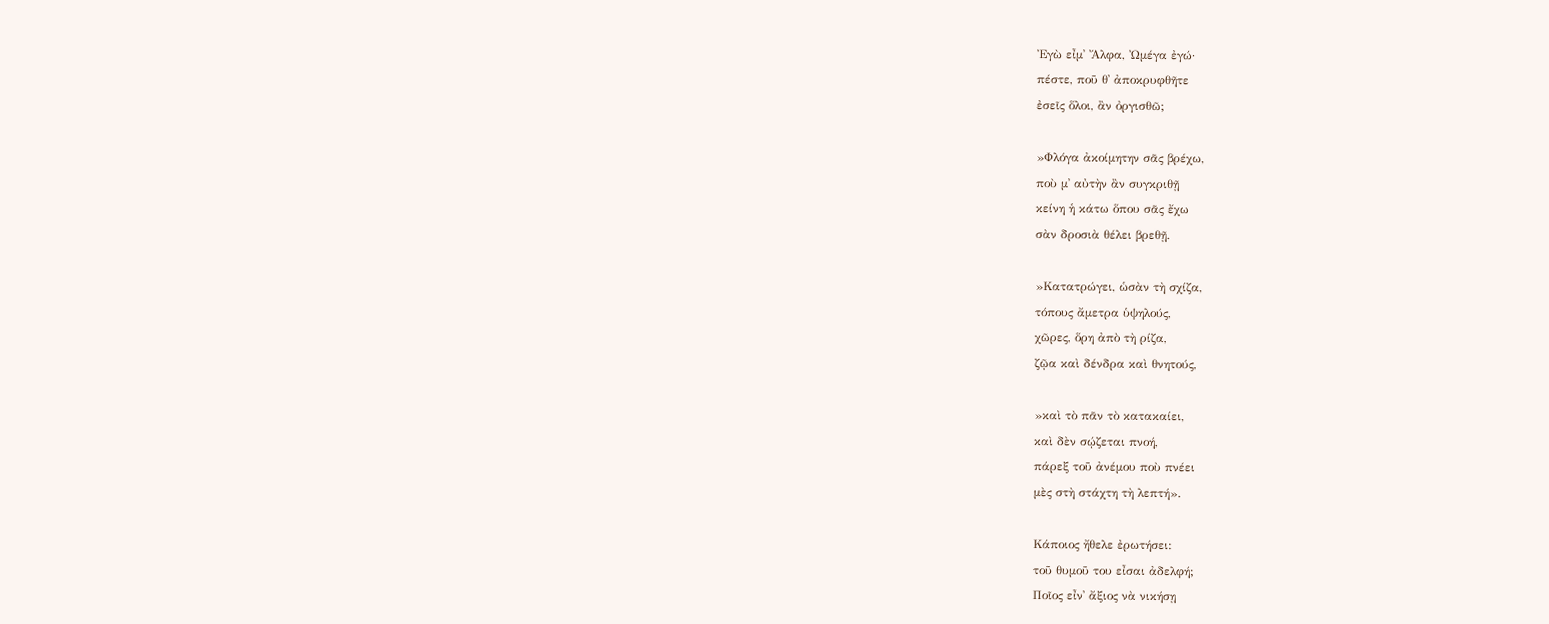Ἐγὼ εἶμ᾿ Ἄλφα, Ὠμέγα ἐγώ·
πέστε, ποῦ θ᾿ ἀποκρυφθῆτε
ἐσεῖς ὅλοι, ἂν ὀργισθῶ;

»Φλόγα ἀκοίμητην σᾶς βρέχω,
ποὺ μ᾿ αὐτὴν ἂν συγκριθῇ
κείνη ἡ κάτω ὅπου σᾶς ἔχω
σὰν δροσιὰ θέλει βρεθῇ.

»Κατατρώγει, ὡσὰν τὴ σχίζα,
τόπους ἄμετρα ὑψηλούς,
χῶρες, ὅρη ἀπὸ τὴ ρίζα,
ζῷα καὶ δένδρα καὶ θνητούς,

»καὶ τὸ πᾶν τὸ κατακαίει,
καὶ δὲν σῴζεται πνοή,
πάρεξ τοῦ ἀνέμου ποὺ πνέει
μὲς στὴ στάχτη τὴ λεπτή».

Κάποιος ἤθελε ἐρωτήσει:
τοῦ θυμοῦ του εἶσαι ἀδελφή;
Ποῖος εἶν᾿ ἄξιος νὰ νικήσῃ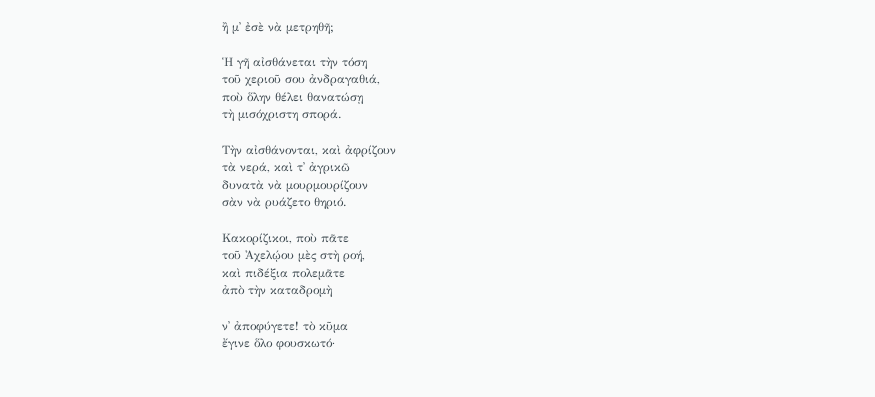ἢ μ᾿ ἐσὲ νὰ μετρηθῆ;

Ἡ γῆ αἰσθάνεται τὴν τόση
τοῦ χεριοῦ σου ἀνδραγαθιά,
ποὺ ὅλην θέλει θανατώσῃ
τὴ μισόχριστη σπορά.

Τὴν αἰσθάνονται, καὶ ἀφρίζουν
τὰ νερά, καὶ τ᾿ ἀγρικῶ
δυνατὰ νὰ μουρμουρίζουν
σὰν νὰ ρυάζετο θηριό.

Κακορίζικοι, ποὺ πᾶτε
τοῦ Ἀχελῴου μὲς στὴ ροή,
καὶ πιδέξια πολεμᾶτε
ἀπὸ τὴν καταδρομὴ

ν᾿ ἀποφύγετε! τὸ κῦμα
ἔγινε ὅλο φουσκωτό·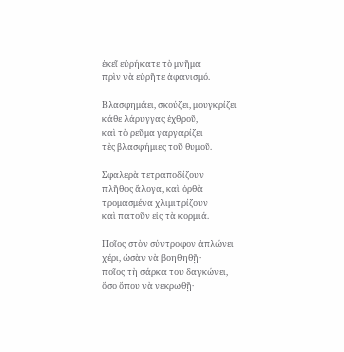ἐκεῖ εὐρήκατε τὸ μνῆμα
πρὶν νὰ εὐρῆτε ἀφανισμό.

Βλασφημάει, σκούζει, μουγκρίζει
κάθε λάρυγγας ἐχθροῦ,
καὶ τὸ ρεῦμα γαργαρίζει
τὲς βλασφήμιες τοῦ θυμοῦ.

Σφαλερὰ τετραποδίζουν
πλῆθος ἄλογα, καὶ ὀρθὰ
τρομασμένα χλιμιτρίζουν
καὶ πατοῦν εἰς τὰ κορμιά.

Ποῖος στὸν σύντροφον ἁπλώνει
χέρι, ὡσὰν νὰ βοηθηθῇ·
ποῖος τὴ σάρκα του δαγκώνει,
ὅσο ὅπου νὰ νεκρωθῇ·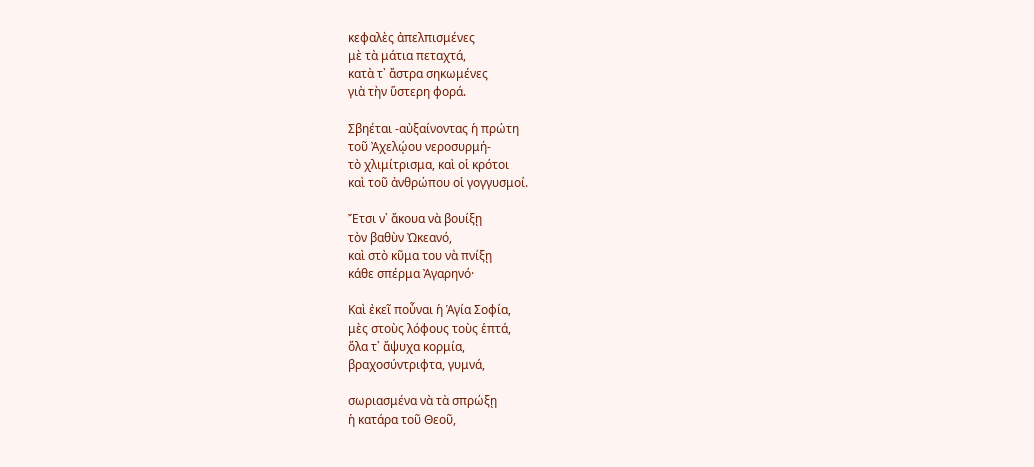κεφαλὲς ἀπελπισμένες
μὲ τὰ μάτια πεταχτά,
κατὰ τ᾿ ἄστρα σηκωμένες
γιὰ τὴν ὕστερη φορά.

Σβηέται -αὐξαίνοντας ἡ πρώτη
τοῦ Ἀχελῴου νεροσυρμή-
τὸ χλιμίτρισμα, καὶ οἱ κρότοι
καὶ τοῦ ἀνθρώπου οἱ γογγυσμοί.

Ἔτσι ν᾿ ἄκουα νὰ βουίξῃ
τὸν βαθὺν Ὠκεανό,
καὶ στὸ κῦμα του νὰ πνίξῃ
κάθε σπέρμα Ἀγαρηνό·

Καὶ ἐκεῖ ποὖναι ἡ Ἁγία Σοφία,
μὲς στοὺς λόφους τοὺς ἑπτά,
ὅλα τ᾿ ἄψυχα κορμία,
βραχοσύντριφτα, γυμνά,

σωριασμένα νὰ τὰ σπρώξῃ
ἡ κατάρα τοῦ Θεοῦ,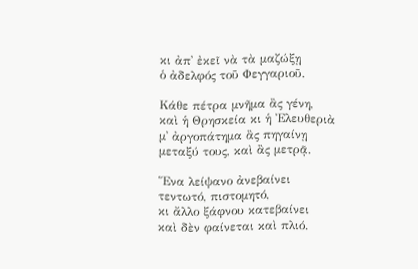κι ἀπ᾿ ἐκεῖ νὰ τὰ μαζώξῃ
ὁ ἀδελφός τοῦ Φεγγαριοῦ.

Κάθε πέτρα μνῆμα ἂς γένη,
καὶ ἡ Θρησκεία κι ἡ Ἐλευθεριὰ
μ᾿ ἀργοπάτημα ἂς πηγαίνῃ
μεταξύ τους, καὶ ἂς μετρᾷ.

Ἕνα λείψανο ἀνεβαίνει
τεντωτό, πιστομητό,
κι ἄλλο ξάφνου κατεβαίνει
καὶ δὲν φαίνεται καὶ πλιό.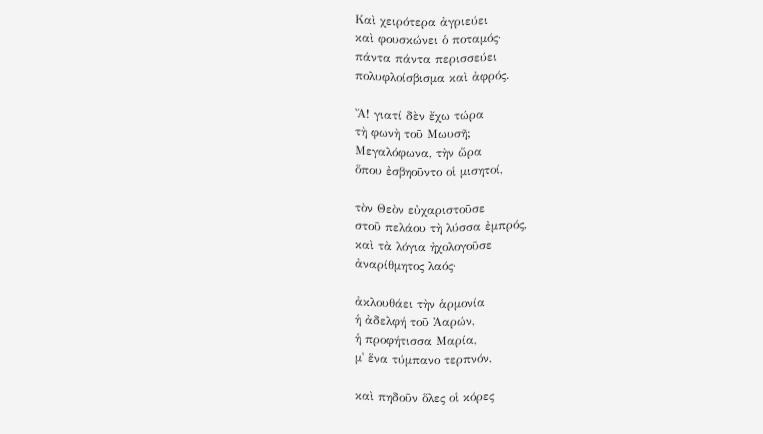Καὶ χειρότερα ἀγριεύει
καὶ φουσκώνει ὁ ποταμός·
πάντα πάντα περισσεύει
πολυφλοίσβισμα καὶ ἀφρός.

Ἄ! γιατί δὲν ἔχω τώρα
τὴ φωνὴ τοῦ Μωυσῆ;
Μεγαλόφωνα, τὴν ὥρα
ὅπου ἐσβηοῦντο οἱ μισητοί,

τὸν Θεὸν εὐχαριστοῦσε
στοῦ πελάου τὴ λύσσα ἐμπρός,
καὶ τὰ λόγια ἠχολογοῦσε
ἀναρίθμητος λαός·

ἀκλουθάει τὴν ἁρμονία
ἡ ἀδελφή τοῦ Ἀαρών,
ἡ προφήτισσα Μαρία,
μ᾿ ἕνα τύμπανο τερπνόν,

καὶ πηδοῦν ὅλες οἱ κόρες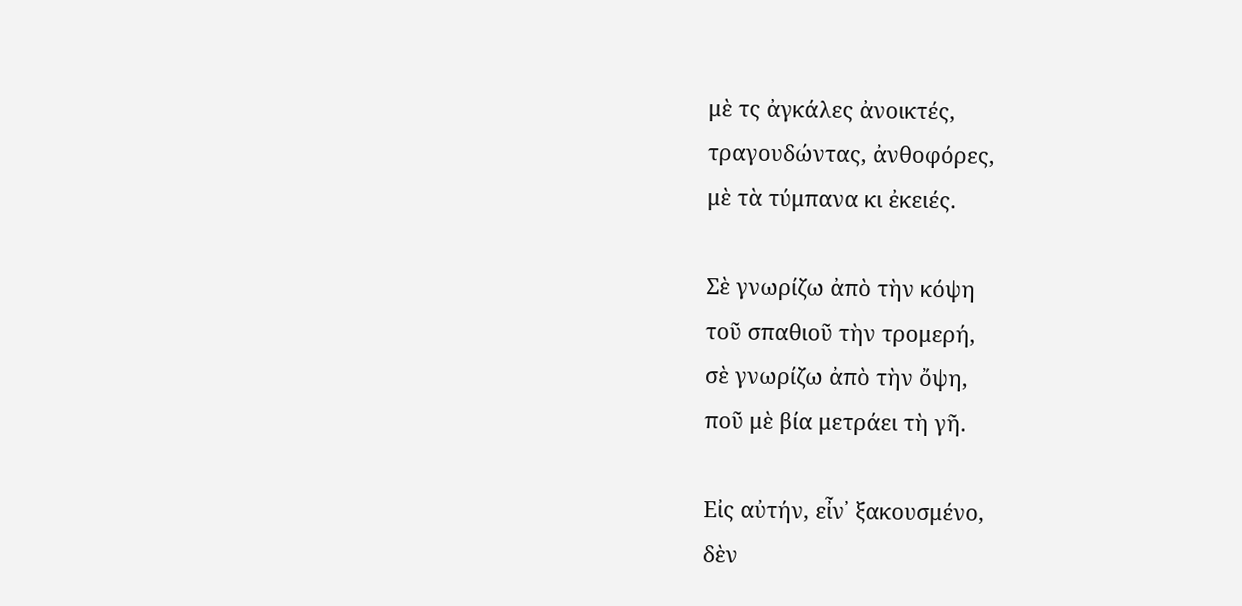μὲ τς ἀγκάλες ἀνοικτές,
τραγουδώντας, ἀνθοφόρες,
μὲ τὰ τύμπανα κι ἐκειές.

Σὲ γνωρίζω ἀπὸ τὴν κόψη
τοῦ σπαθιοῦ τὴν τρομερή,
σὲ γνωρίζω ἀπὸ τὴν ὄψη,
ποῦ μὲ βία μετράει τὴ γῆ.

Εἰς αὐτήν, εἶν᾿ ξακουσμένο,
δὲν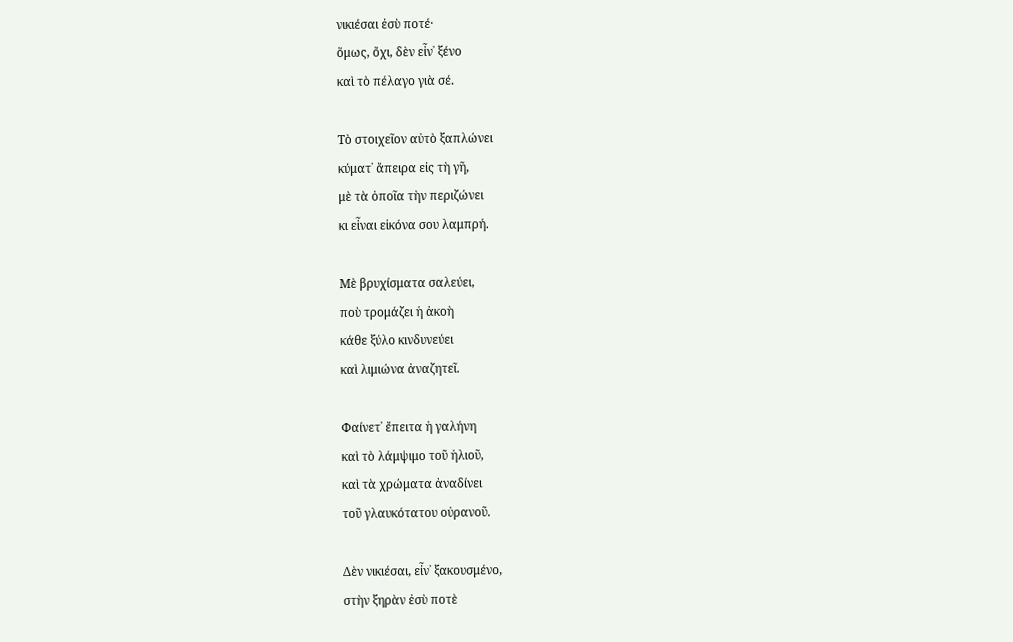νικιέσαι ἐσὺ ποτέ·
ὅμως, ὄχι, δὲν εἶν᾿ ξένο
καὶ τὸ πέλαγο γιὰ σέ.

Τὸ στοιχεῖον αὐτὸ ξαπλώνει
κύματ᾿ ἄπειρα εἰς τὴ γῆ,
μὲ τὰ ὁποῖα τὴν περιζώνει
κι εἶναι εἰκόνα σου λαμπρή.

Μὲ βρυχίσματα σαλεύει,
ποὺ τρομάζει ἡ ἀκοὴ
κάθε ξύλο κινδυνεύει
καὶ λιμιώνα ἀναζητεῖ.

Φαίνετ᾿ ἔπειτα ἡ γαλήνη
καὶ τὸ λάμψιμο τοῦ ἡλιοῦ,
καὶ τὰ χρώματα ἀναδίνει
τοῦ γλαυκότατου οὐρανοῦ.

Δὲν νικιέσαι, εἶν᾿ ξακουσμένο,
στὴν ξηρὰν ἐσὺ ποτὲ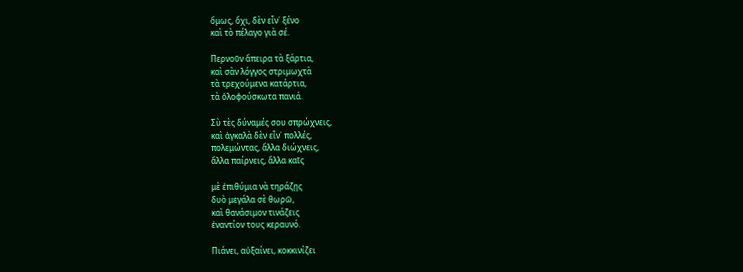ὅμως, ὄχι, δὲν εἶν᾿ ξένο
καὶ τὸ πέλαγο γιὰ σέ.

Περνοῦν ἄπειρα τὰ ξάρτια,
καὶ σὰν λόγγος στριμωχτὰ
τὰ τρεχούμενα κατάρτια,
τὰ ὁλοφούσκωτα πανιά.

Σὺ τὲς δύναμές σου σπρώχνεις,
καὶ ἀγκαλὰ δὲν εἶν᾿ πολλές,
πολεμώντας, ἄλλα διώχνεις,
ἄλλα παίρνεις, ἄλλα καῖς

μὲ ἐπιθύμια νὰ τηράζῃς
δυὸ μεγάλα σὲ θωρῶ,
καὶ θανάσιμον τινάζεις
ἐναντίον τους κεραυνό.

Πιάνει, αὐξαίνει, κοκκινίζει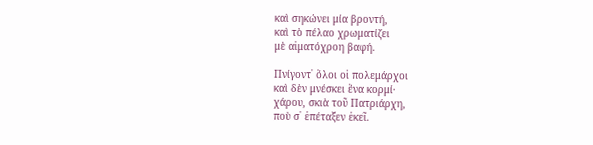καὶ σηκώνει μία βροντή,
καὶ τὸ πέλαο χρωματίζει
μὲ αἱματόχροη βαφή.

Πνίγοντ᾿ ὅλοι οἱ πολεμάρχοι
καὶ δὲν μνέσκει ἕνα κορμί·
χάρου, σκιὰ τοῦ Πατριάρχη,
ποὺ σ᾿ ἐπέταξεν ἐκεῖ.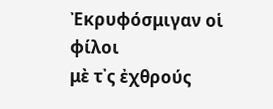Ἐκρυφόσμιγαν οἱ φίλοι
μὲ τ᾿ς ἐχθρούς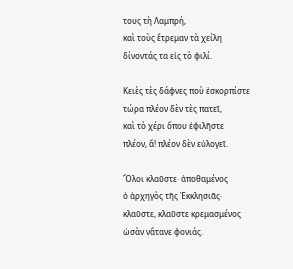τους τὴ Λαμπρή,
καὶ τοὺς ἔτρεμαν τὰ χείλη
δίνοντάς τα εἰς τὸ φιλί.

Κειὲς τὲς δάφνες ποὺ ἐσκορπίστε
τώρα πλέον δὲν τὲς πατεῖ,
καὶ τὸ χέρι ὅπου ἐφιλῆστε
πλέον, ἅ! πλέον δὲν εὐλογεῖ.

Ὅλοι κλαῦστε· ἀποθαμένος
ὁ ἀρχηγὸς τῆς Ἐκκλησιᾶς·
κλαῦστε, κλαῦστε κρεμασμένος
ὡσὰν νἄτανε φονιάς.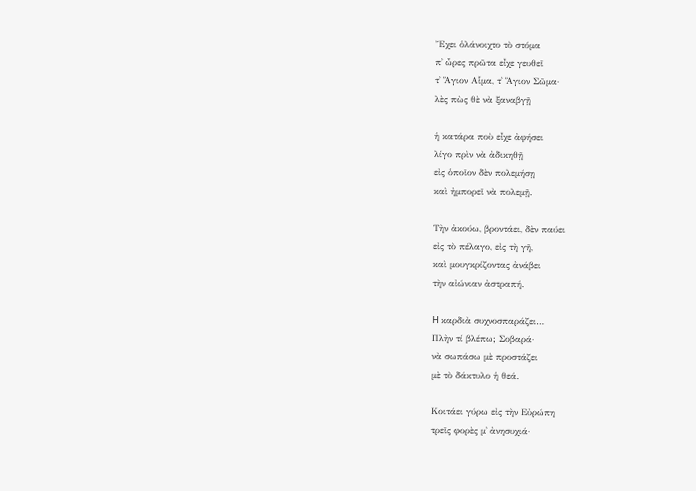Ἔχει ὁλάνοιχτο τὸ στόμα
π᾿ ὦρες πρῶτα εἶχε γευθεῖ
τ᾿ Ἅγιον Αἷμα, τ᾿ Ἅγιον Σῶμα·
λὲς πὼς θὲ νὰ ξαναβγῇ

ἡ κατάρα ποὺ εἶχε ἀφήσει
λίγο πρὶν νὰ ἀδικηθῇ
εἰς ὁποῖον δὲν πολεμήσῃ
καὶ ἠμπορεῖ νὰ πολεμῇ.

Τὴν ἀκούω, βροντάει, δὲν παύει
εἰς τὸ πέλαγο, εἰς τὴ γῆ,
καὶ μουγκρίζοντας ἀνάβει
τὴν αἰώνιαν ἀστραπή.

H καρδιὰ συχνοσπαράζει…
Πλὴν τί βλέπω; Σοβαρά·
νὰ σωπάσω μὲ προστάζει
μὲ τὸ δάκτυλο ἡ θεά.

Κοιτάει γύρω εἰς τὴν Εὐρώπη
τρεῖς φορὲς μ᾿ ἀνησυχιά·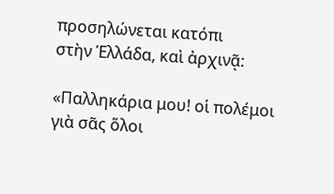προσηλώνεται κατόπι
στὴν Ἑλλάδα, καὶ ἀρχινᾷ:

«Παλληκάρια μου! οἱ πολέμοι
γιὰ σᾶς ὅλοι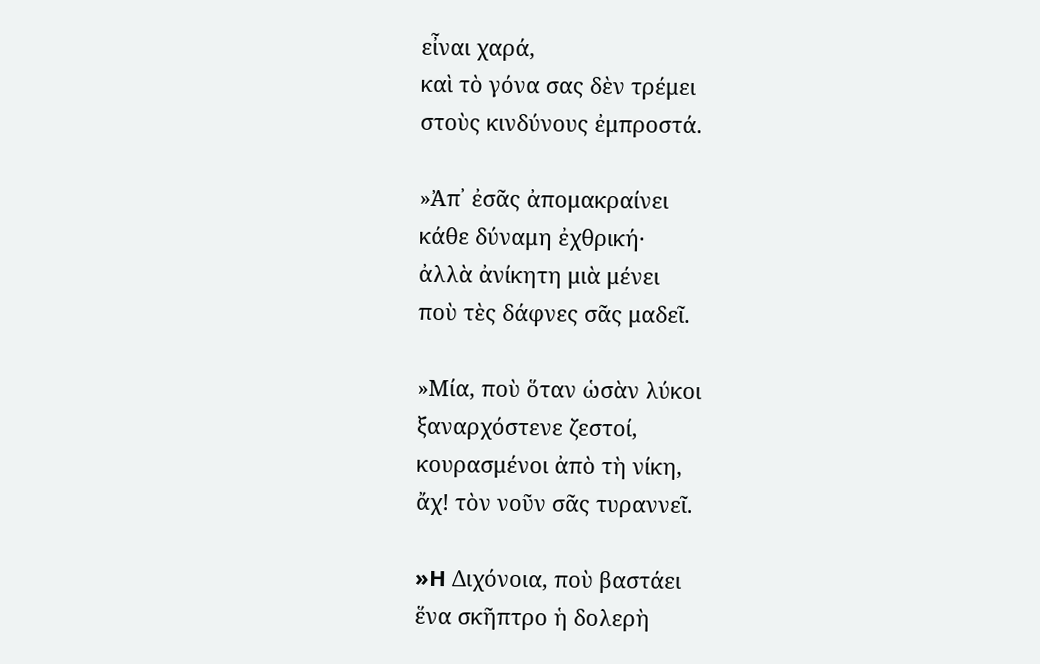εἶναι χαρά,
καὶ τὸ γόνα σας δὲν τρέμει
στοὺς κινδύνους ἐμπροστά.

»Ἀπ᾿ ἐσᾶς ἀπομακραίνει
κάθε δύναμη ἐχθρική·
ἀλλὰ ἀνίκητη μιὰ μένει
ποὺ τὲς δάφνες σᾶς μαδεῖ.

»Μία, ποὺ ὅταν ὡσὰν λύκοι
ξαναρχόστενε ζεστοί,
κουρασμένοι ἀπὸ τὴ νίκη,
ἄχ! τὸν νοῦν σᾶς τυραννεῖ.

»H Διχόνοια, ποὺ βαστάει
ἕνα σκῆπτρο ἡ δολερὴ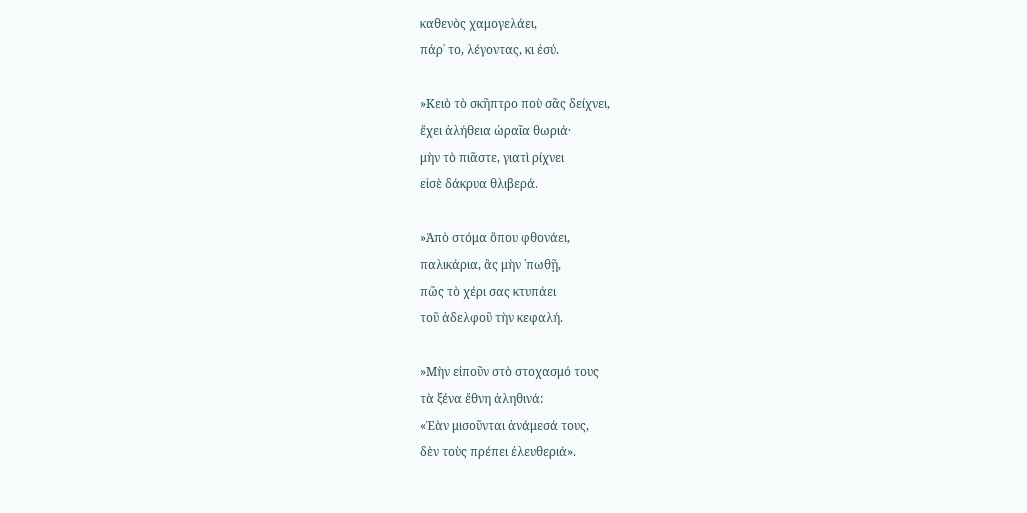καθενὸς χαμογελάει,
πάρ᾿ το, λέγοντας, κι ἐσύ.

»Κειὸ τὸ σκῆπτρο ποὺ σᾶς δείχνει,
ἔχει ἀλήθεια ὡραῖα θωριά·
μὴν τὸ πιᾶστε, γιατὶ ρίχνει
εἰσὲ δάκρυα θλιβερά.

»Ἀπὸ στόμα ὅπου φθονάει,
παλικάρια, ἂς μὴν ῾πωθῇ,
πῶς τὸ χέρι σας κτυπάει
τοῦ ἀδελφοῦ τὴν κεφαλή.

»Μὴν εἰποῦν στὸ στοχασμό τους
τὰ ξένα ἔθνη ἀληθινά:
«Ἐὰν μισοῦνται ἀνάμεσά τους,
δὲν τοὺς πρέπει ἐλευθεριά».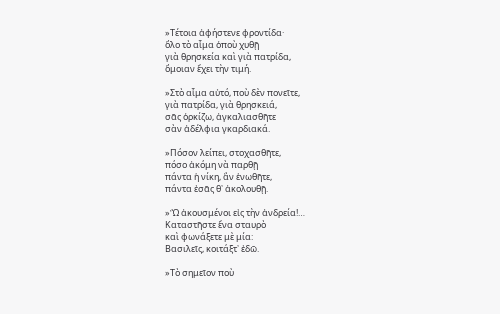»Τέτοια ἀφήστενε φροντίδα·
ὅλο τὸ αἷμα ὁποὺ χυθῇ
γιὰ θρησκεία καὶ γιὰ πατρίδα,
ὅμοιαν ἔχει τὴν τιμή.

»Στὸ αἷμα αὐτό, ποὺ δὲν πονεῖτε,
γιὰ πατρίδα, γιὰ θρησκειά,
σᾶς ὁρκίζω, ἀγκαλιασθῆτε
σὰν ἀδέλφια γκαρδιακά.

»Πόσον λείπει, στοχασθῆτε,
πόσο ἀκόμη νὰ παρθῇ
πάντα ἡ νίκη, ἂν ἑνωθῆτε,
πάντα ἐσᾶς θ᾿ ἀκολουθῇ.

»Ὢ ἀκουσμένοι εἰς τὴν ἀνδρεία!…
Καταστῆστε ἕνα σταυρὸ
καὶ φωνάξετε μὲ μία:
Βασιλεῖς, κοιτάξτ᾿ ἐδῶ.

»Τὸ σημεῖον ποὺ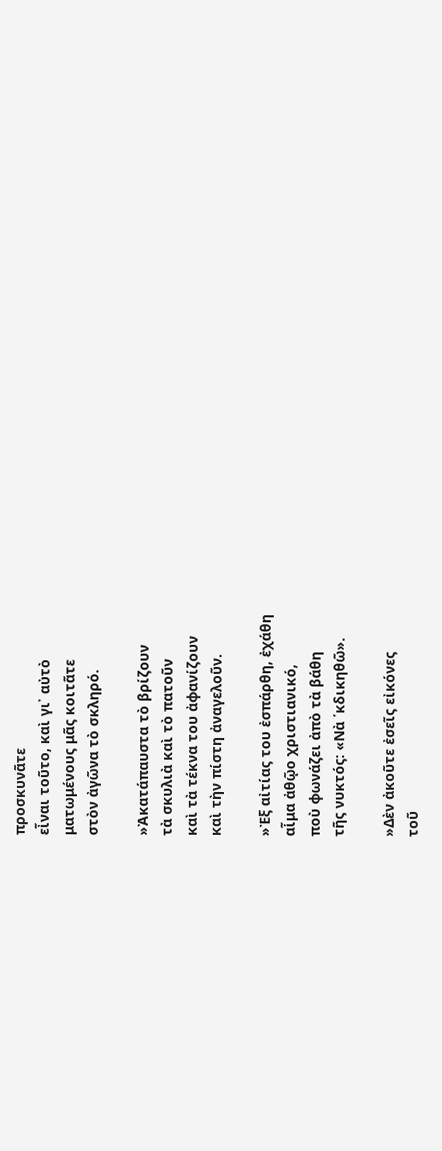προσκυνᾶτε
εἶναι τοῦτο, καὶ γι᾿ αὐτὸ
ματωμένους μᾶς κοιτᾶτε
στὸν ἀγῶνα τὸ σκληρό.

»Ἀκατάπαυστα τὸ βρίζουν
τὰ σκυλιὰ καὶ τὸ πατοῦν
καὶ τὰ τέκνα του ἀφανίζουν
καὶ τὴν πίστη ἀναγελοῦν.

»Ἐξ αἰτίας του ἐσπάρθη, ἐχάθη
αἷμα ἀθῷο χριστιανικό,
ποὺ φωνάζει ἀπὸ τὰ βάθη
τῆς νυκτός: «Νὰ ῾κδικηθῶ».

»Δὲν ἀκοῦτε ἐσεῖς εἰκόνες
τοῦ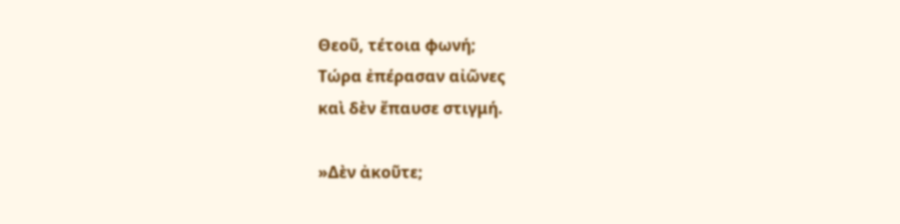Θεοῦ, τέτοια φωνή;
Τώρα ἐπέρασαν αἰῶνες
καὶ δὲν ἔπαυσε στιγμή.

»Δὲν ἀκοῦτε;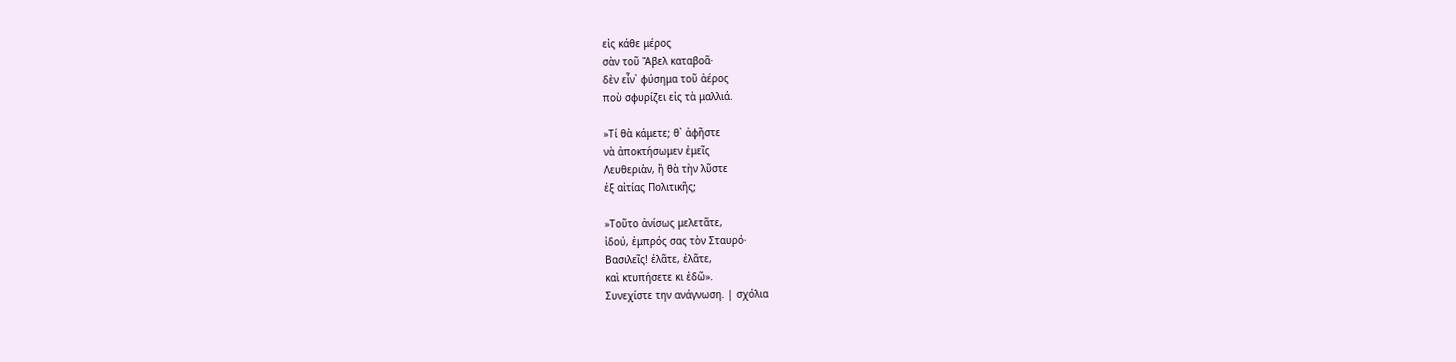εἰς κάθε μέρος
σὰν τοῦ Ἄβελ καταβοᾶ·
δὲν εἶν᾿ φύσημα τοῦ ἀέρος
ποὺ σφυρίζει εἰς τὰ μαλλιά.

»Τί θὰ κάμετε; θ᾿ ἀφῆστε
νὰ ἀποκτήσωμεν ἐμεῖς
Λευθεριὰν, ἢ θὰ τὴν λῦστε
ἐξ αἰτίας Πολιτικῆς;

»Τοῦτο ἀνίσως μελετᾶτε,
ἰδού, ἐμπρός σας τὸν Σταυρό·
Βασιλεῖς! ἐλᾶτε, ἐλᾶτε,
καὶ κτυπήσετε κι ἐδῶ».
Συνεχίστε την ανάγνωση. | σχόλια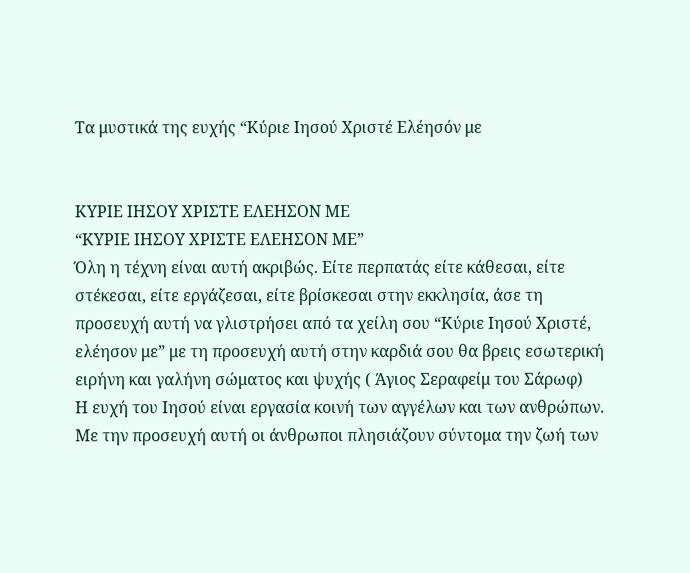Τα μυστικά της ευχής “Κύριε Ιησού Χριστέ Ελέησόν με


ΚΥΡΙΕ ΙΗΣΟΥ ΧΡΙΣΤΕ ΕΛΕΗΣΟΝ ΜΕ
“ΚΥΡΙΕ ΙΗΣΟΥ ΧΡΙΣΤΕ ΕΛΕΗΣΟΝ ΜΕ”
Όλη η τέχνη είναι αυτή ακριβώς. Είτε περπατάς είτε κάθεσαι, είτε στέκεσαι, είτε εργάζεσαι, είτε βρίσκεσαι στην εκκλησία, άσε τη προσευχή αυτή να γλιστρήσει από τα χείλη σου “Κύριε Ιησού Χριστέ, ελέησον με” με τη προσευχή αυτή στην καρδιά σου θα βρεις εσωτερική ειρήνη και γαλήνη σώματος και ψυχής ( Άγιος Σεραφείμ του Σάρωφ)
Η ευχή του Ιησού είναι εργασία κοινή των αγγέλων και των ανθρώπων. Με την προσευχή αυτή οι άνθρωποι πλησιάζουν σύντομα την ζωή των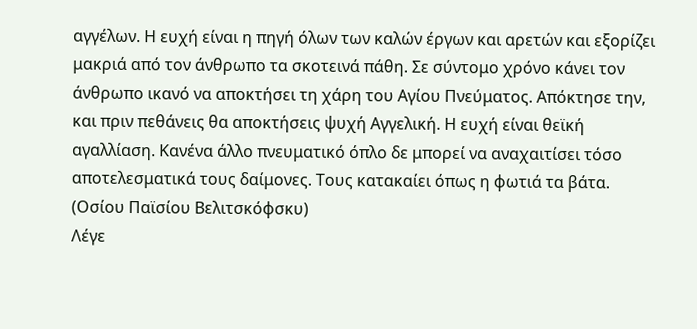αγγέλων. Η ευχή είναι η πηγή όλων των καλών έργων και αρετών και εξορίζει μακριά από τον άνθρωπο τα σκοτεινά πάθη. Σε σύντομο χρόνο κάνει τον άνθρωπο ικανό να αποκτήσει τη χάρη του Αγίου Πνεύματος. Απόκτησε την, και πριν πεθάνεις θα αποκτήσεις ψυχή Αγγελική. Η ευχή είναι θεϊκή αγαλλίαση. Κανένα άλλο πνευματικό όπλο δε μπορεί να αναχαιτίσει τόσο αποτελεσματικά τους δαίμονες. Τους κατακαίει όπως η φωτιά τα βάτα. (Οσίου Παϊσίου Βελιτσκόφσκυ)
Λέγε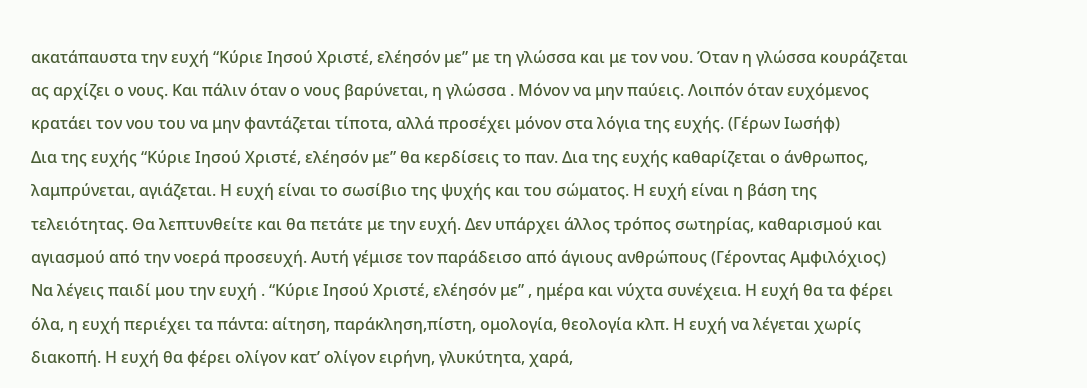ακατάπαυστα την ευχή “Κύριε Ιησού Χριστέ, ελέησόν με” με τη γλώσσα και με τον νου. Όταν η γλώσσα κουράζεται ας αρχίζει ο νους. Και πάλιν όταν ο νους βαρύνεται, η γλώσσα . Μόνον να μην παύεις. Λοιπόν όταν ευχόμενος κρατάει τον νου του να μην φαντάζεται τίποτα, αλλά προσέχει μόνον στα λόγια της ευχής. (Γέρων Ιωσήφ)
Δια της ευχής “Κύριε Ιησού Χριστέ, ελέησόν με” θα κερδίσεις το παν. Δια της ευχής καθαρίζεται ο άνθρωπος, λαμπρύνεται, αγιάζεται. Η ευχή είναι το σωσίβιο της ψυχής και του σώματος. Η ευχή είναι η βάση της τελειότητας. Θα λεπτυνθείτε και θα πετάτε με την ευχή. Δεν υπάρχει άλλος τρόπος σωτηρίας, καθαρισμού και αγιασμού από την νοερά προσευχή. Αυτή γέμισε τον παράδεισο από άγιους ανθρώπους (Γέροντας Αμφιλόχιος)
Να λέγεις παιδί μου την ευχή . “Κύριε Ιησού Χριστέ, ελέησόν με” , ημέρα και νύχτα συνέχεια. Η ευχή θα τα φέρει όλα, η ευχή περιέχει τα πάντα: αίτηση, παράκληση,πίστη, ομολογία, θεολογία κλπ. Η ευχή να λέγεται χωρίς διακοπή. Η ευχή θα φέρει ολίγον κατ’ ολίγον ειρήνη, γλυκύτητα, χαρά,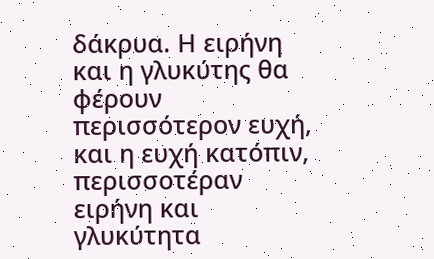δάκρυα. Η ειρήνη και η γλυκύτης θα φέρουν περισσότερον ευχή, και η ευχή κατόπιν, περισσοτέραν ειρήνη και γλυκύτητα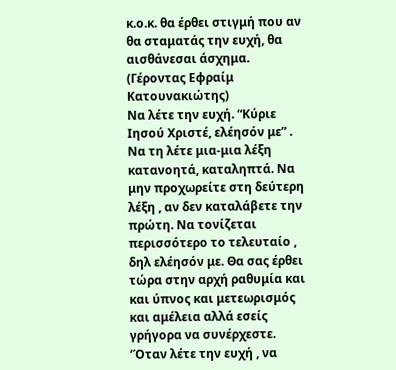κ.ο.κ. θα έρθει στιγμή που αν θα σταματάς την ευχή, θα αισθάνεσαι άσχημα. (Γέροντας Εφραίμ Κατουνακιώτης)
Να λέτε την ευχή. “Κύριε Ιησού Χριστέ, ελέησόν με” . Να τη λέτε μια-μια λέξη κατανοητά, καταληπτά. Να μην προχωρείτε στη δεύτερη λέξη , αν δεν καταλάβετε την πρώτη. Να τονίζεται περισσότερο το τελευταίο , δηλ ελέησόν με. Θα σας έρθει τώρα στην αρχή ραθυμία και και ύπνος και μετεωρισμός και αμέλεια αλλά εσείς γρήγορα να συνέρχεστε. ‘Όταν λέτε την ευχή , να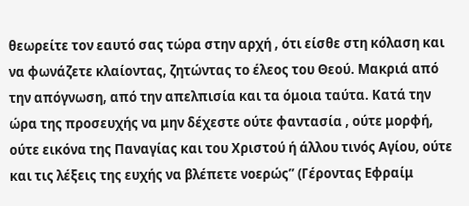θεωρείτε τον εαυτό σας τώρα στην αρχή , ότι είσθε στη κόλαση και να φωνάζετε κλαίοντας, ζητώντας το έλεος του Θεού. Μακριά από την απόγνωση, από την απελπισία και τα όμοια ταύτα. Κατά την ώρα της προσευχής να μην δέχεστε ούτε φαντασία , ούτε μορφή, ούτε εικόνα της Παναγίας και του Χριστού ή άλλου τινός Αγίου, ούτε και τις λέξεις της ευχής να βλέπετε νοερώς” (Γέροντας Εφραίμ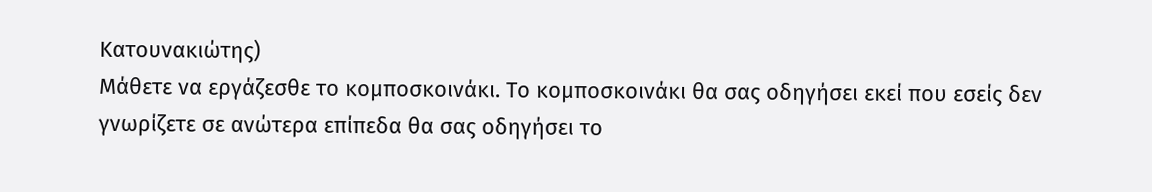Κατουνακιώτης)
Μάθετε να εργάζεσθε το κομποσκοινάκι. Το κομποσκοινάκι θα σας οδηγήσει εκεί που εσείς δεν γνωρίζετε σε ανώτερα επίπεδα θα σας οδηγήσει το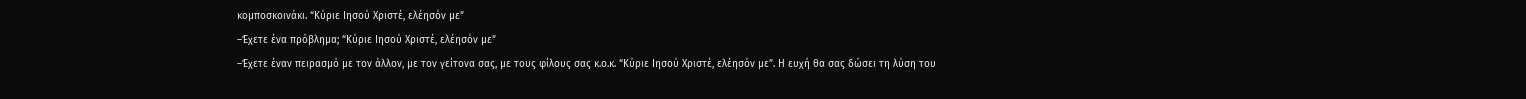κομποσκοινάκι. “Κύριε Ιησού Χριστέ, ελέησόν με”
–Έχετε ένα πρόβλημα; “Κύριε Ιησού Χριστέ, ελέησόν με”
–Έχετε έναν πειρασμό με τον άλλον, με τον γείτονα σας, με τους φίλους σας κ.ο.κ. “Κύριε Ιησού Χριστέ, ελέησόν με”. Η ευχή θα σας δώσει τη λύση του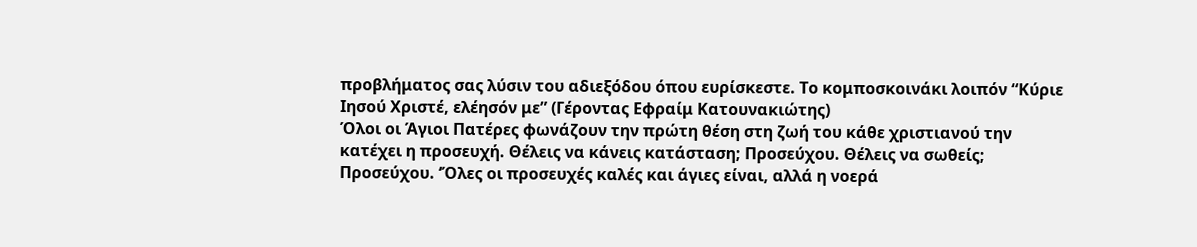προβλήματος σας λύσιν του αδιεξόδου όπου ευρίσκεστε. Το κομποσκοινάκι λοιπόν “Κύριε Ιησού Χριστέ, ελέησόν με” (Γέροντας Εφραίμ Κατουνακιώτης)
Όλοι οι Άγιοι Πατέρες φωνάζουν την πρώτη θέση στη ζωή του κάθε χριστιανού την κατέχει η προσευχή. Θέλεις να κάνεις κατάσταση; Προσεύχου. Θέλεις να σωθείς; Προσεύχου. ‘Όλες οι προσευχές καλές και άγιες είναι, αλλά η νοερά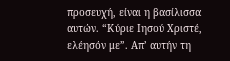προσευχή, είναι η βασίλισσα αυτών. “Κύριε Ιησού Χριστέ, ελέησόν με”. Απ’ αυτήν τη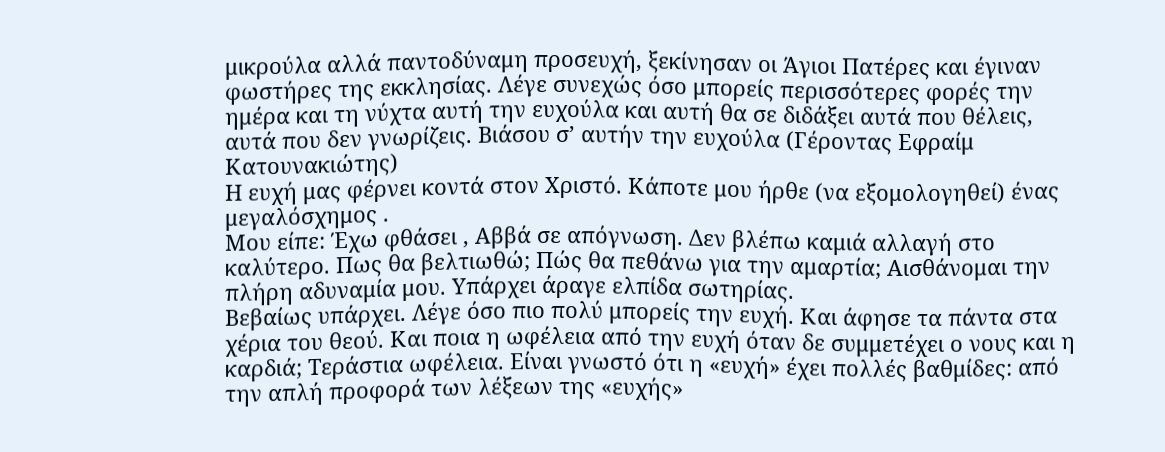μικρούλα αλλά παντοδύναμη προσευχή, ξεκίνησαν οι Άγιοι Πατέρες και έγιναν φωστήρες της εκκλησίας. Λέγε συνεχώς όσο μπορείς περισσότερες φορές την ημέρα και τη νύχτα αυτή την ευχούλα και αυτή θα σε διδάξει αυτά που θέλεις, αυτά που δεν γνωρίζεις. Βιάσου σ’ αυτήν την ευχούλα (Γέροντας Εφραίμ Κατουνακιώτης)
Η ευχή μας φέρνει κοντά στον Χριστό. Κάποτε μου ήρθε (να εξομολογηθεί) ένας μεγαλόσχημος .
Μου είπε: Έχω φθάσει , Αββά σε απόγνωση. Δεν βλέπω καμιά αλλαγή στο καλύτερο. Πως θα βελτιωθώ; Πώς θα πεθάνω για την αμαρτία; Αισθάνομαι την πλήρη αδυναμία μου. Υπάρχει άραγε ελπίδα σωτηρίας.
Βεβαίως υπάρχει. Λέγε όσο πιο πολύ μπορείς την ευχή. Και άφησε τα πάντα στα χέρια του θεού. Και ποια η ωφέλεια από την ευχή όταν δε συμμετέχει ο νους και η καρδιά; Τεράστια ωφέλεια. Είναι γνωστό ότι η «ευχή» έχει πολλές βαθμίδες: από την απλή προφορά των λέξεων της «ευχής»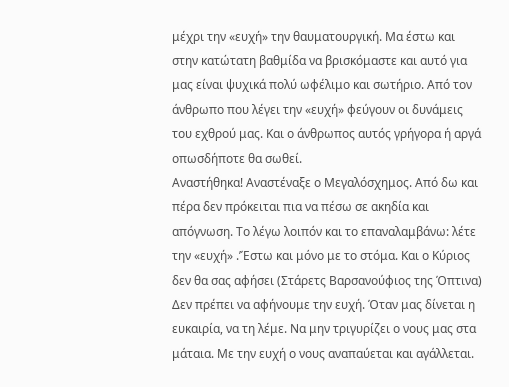μέχρι την «ευχή» την θαυματουργική. Μα έστω και στην κατώτατη βαθμίδα να βρισκόμαστε και αυτό για μας είναι ψυχικά πολύ ωφέλιμο και σωτήριο. Από τον άνθρωπο που λέγει την «ευχή» φεύγουν οι δυνάμεις του εχθρού μας. Και ο άνθρωπος αυτός γρήγορα ή αργά οπωσδήποτε θα σωθεί.
Αναστήθηκα! Αναστέναξε ο Μεγαλόσχημος. Από δω και πέρα δεν πρόκειται πια να πέσω σε ακηδία και απόγνωση. Το λέγω λοιπόν και το επαναλαμβάνω: λέτε την «ευχή» .’Έστω και μόνο με το στόμα. Και ο Κύριος δεν θα σας αφήσει (Στάρετς Βαρσανούφιος της Όπτινα)
Δεν πρέπει να αφήνουμε την ευχή. Όταν μας δίνεται η ευκαιρία, να τη λέμε. Να μην τριγυρίζει ο νους μας στα μάταια. Με την ευχή ο νους αναπαύεται και αγάλλεται.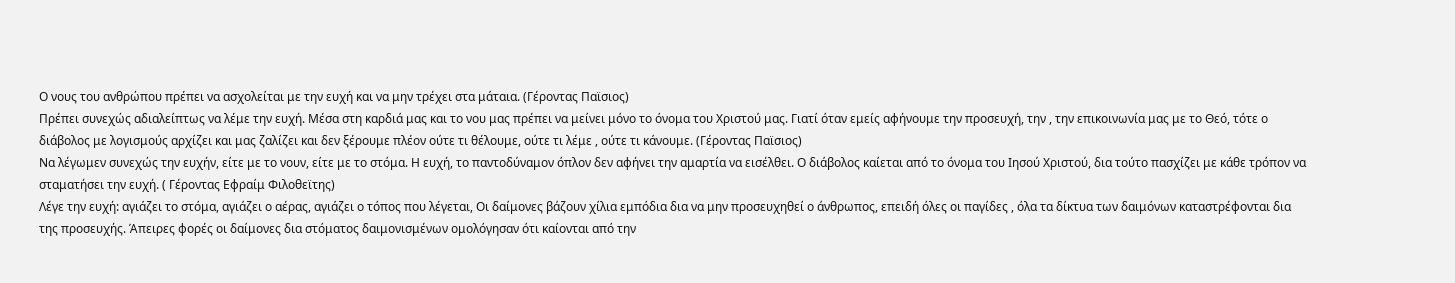Ο νους του ανθρώπου πρέπει να ασχολείται με την ευχή και να μην τρέχει στα μάταια. (Γέροντας Παϊσιος)
Πρέπει συνεχώς αδιαλείπτως να λέμε την ευχή. Μέσα στη καρδιά μας και το νου μας πρέπει να μείνει μόνο το όνομα του Χριστού μας. Γιατί όταν εμείς αφήνουμε την προσευχή, την , την επικοινωνία μας με το Θεό, τότε ο διάβολος με λογισμούς αρχίζει και μας ζαλίζει και δεν ξέρουμε πλέον ούτε τι θέλουμε, ούτε τι λέμε , ούτε τι κάνουμε. (Γέροντας Παϊσιος)
Να λέγωμεν συνεχώς την ευχήν, είτε με το νουν, είτε με το στόμα. Η ευχή, το παντοδύναμον όπλον δεν αφήνει την αμαρτία να εισέλθει. Ο διάβολος καίεται από το όνομα του Ιησού Χριστού, δια τούτο πασχίζει με κάθε τρόπον να σταματήσει την ευχή. ( Γέροντας Εφραίμ Φιλοθεϊτης)
Λέγε την ευχή: αγιάζει το στόμα, αγιάζει ο αέρας, αγιάζει ο τόπος που λέγεται, Οι δαίμονες βάζουν χίλια εμπόδια δια να μην προσευχηθεί ο άνθρωπος, επειδή όλες οι παγίδες , όλα τα δίκτυα των δαιμόνων καταστρέφονται δια της προσευχής. Άπειρες φορές οι δαίμονες δια στόματος δαιμονισμένων ομολόγησαν ότι καίονται από την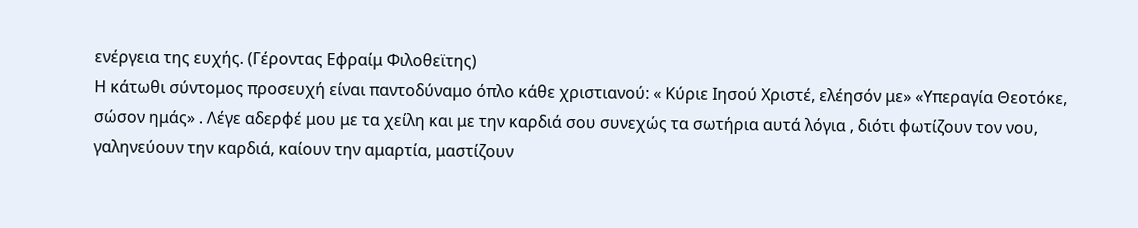ενέργεια της ευχής. (Γέροντας Εφραίμ Φιλοθεϊτης)
Η κάτωθι σύντομος προσευχή είναι παντοδύναμο όπλο κάθε χριστιανού: « Κύριε Ιησού Χριστέ, ελέησόν με» «Υπεραγία Θεοτόκε, σώσον ημάς» . Λέγε αδερφέ μου με τα χείλη και με την καρδιά σου συνεχώς τα σωτήρια αυτά λόγια , διότι φωτίζουν τον νου, γαληνεύουν την καρδιά, καίουν την αμαρτία, μαστίζουν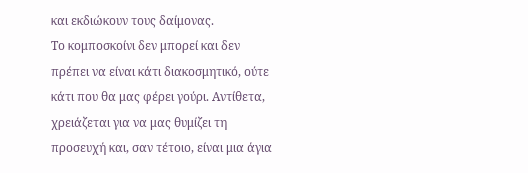και εκδιώκουν τους δαίμονας.
Το κομποσκοίνι δεν μπορεί και δεν πρέπει να είναι κάτι διακοσμητικό, ούτε κάτι που θα μας φέρει γούρι. Αντίθετα, χρειάζεται για να μας θυμίζει τη προσευχή και, σαν τέτοιο, είναι μια άγια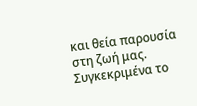και θεία παρουσία στη ζωή μας. Συγκεκριμένα το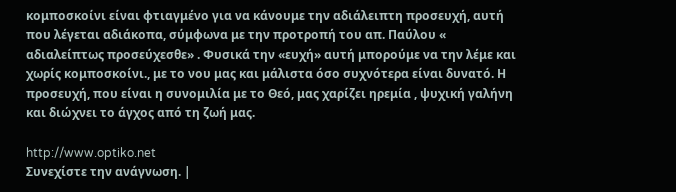κομποσκοίνι είναι φτιαγμένο για να κάνουμε την αδιάλειπτη προσευχή, αυτή που λέγεται αδιάκοπα, σύμφωνα με την προτροπή του απ. Παύλου « αδιαλείπτως προσεύχεσθε» . Φυσικά την «ευχή» αυτή μπορούμε να την λέμε και χωρίς κομποσκοίνι., με το νου μας και μάλιστα όσο συχνότερα είναι δυνατό. Η προσευχή, που είναι η συνομιλία με το Θεό, μας χαρίζει ηρεμία , ψυχική γαλήνη και διώχνει το άγχος από τη ζωή μας.

http://www.optiko.net
Συνεχίστε την ανάγνωση. |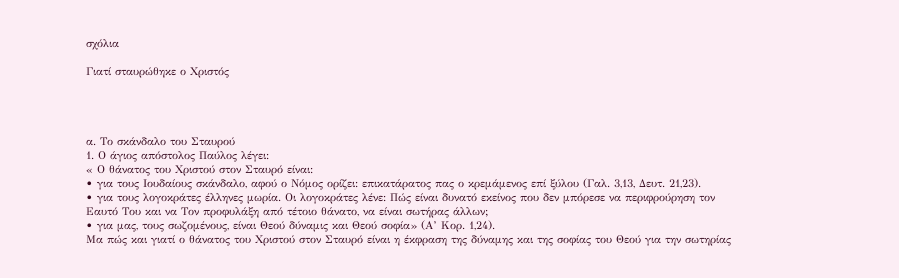σχόλια

Γιατί σταυρώθηκε ο Χριστός




α. Το σκάνδαλο του Σταυρού
1. Ο άγιος απόστολος Παύλος λέγει:
« Ο θάνατος του Χριστού στον Σταυρό είναι:
• για τους Ιουδαίους σκάνδαλο, αφού ο Νόμος ορίζει: επικατάρατος πας ο κρεμάμενος επί ξύλου (Γαλ. 3,13, Δευτ. 21,23).
• για τους λογοκράτες έλληνες μωρία. Οι λογοκράτες λένε: Πώς είναι δυνατό εκείνος που δεν μπόρεσε να περιφρούρηση τον Εαυτό Του και να Τον προφυλάξη από τέτοιο θάνατο, να είναι σωτήρας άλλων;
• για μας, τους σωζομένους, είναι Θεού δύναμις και Θεού σοφία» (Α’ Κορ. 1,24).
Μα πώς και γιατί ο θάνατος του Χριστού στον Σταυρό είναι η έκφραση της δύναμης και της σοφίας του Θεού για την σωτηρίας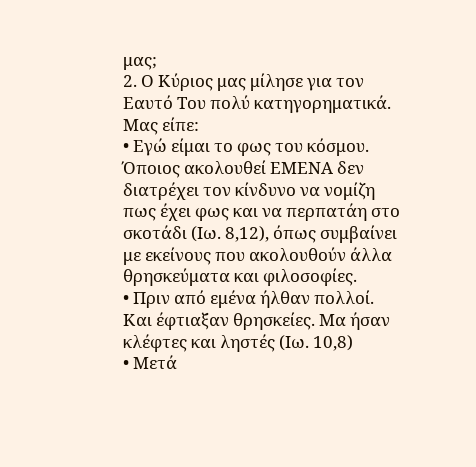μας;
2. Ο Κύριος μας μίλησε για τον Εαυτό Του πολύ κατηγορηματικά. Μας είπε:
• Εγώ είμαι το φως του κόσμου. Όποιος ακολουθεί ΕΜΕΝΑ δεν διατρέχει τον κίνδυνο να νομίζη πως έχει φως και να περπατάη στο σκοτάδι (Ιω. 8,12), όπως συμβαίνει με εκείνους που ακολουθούν άλλα θρησκεύματα και φιλοσοφίες.
• Πριν από εμένα ήλθαν πολλοί. Και έφτιαξαν θρησκείες. Μα ήσαν κλέφτες και ληστές (Ιω. 10,8)
• Μετά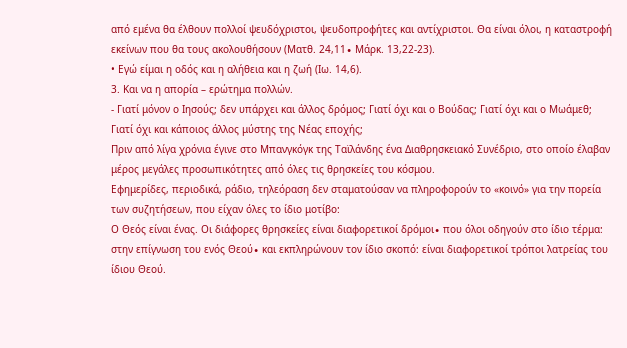από εμένα θα έλθουν πολλοί ψευδόχριστοι, ψευδοπροφήτες και αντίχριστοι. Θα είναι όλοι, η καταστροφή εκείνων που θα τους ακολουθήσουν (Ματθ. 24,11∙ Μάρκ. 13,22-23).
• Εγώ είμαι η οδός και η αλήθεια και η ζωή (Ιω. 14,6).
3. Και να η απορία – ερώτημα πολλών.
- Γιατί μόνον ο Ιησούς; δεν υπάρχει και άλλος δρόμος; Γιατί όχι και ο Βούδας; Γιατί όχι και ο Μωάμεθ; Γιατί όχι και κάποιος άλλος μύστης της Νέας εποχής;
Πριν από λίγα χρόνια έγινε στο Μπανγκόγκ της Ταϊλάνδης ένα Διαθρησκειακό Συνέδριο, στο οποίο έλαβαν μέρος μεγάλες προσωπικότητες από όλες τις θρησκείες του κόσμου.
Εφημερίδες, περιοδικά, ράδιο, τηλεόραση δεν σταματούσαν να πληροφορούν το «κοινό» για την πορεία των συζητήσεων, που είχαν όλες το ίδιο μοτίβο:
Ο Θεός είναι ένας. Οι διάφορες θρησκείες είναι διαφορετικοί δρόμοι∙ που όλοι οδηγούν στο ίδιο τέρμα: στην επίγνωση του ενός Θεού∙ και εκπληρώνουν τον ίδιο σκοπό: είναι διαφορετικοί τρόποι λατρείας του ίδιου Θεού.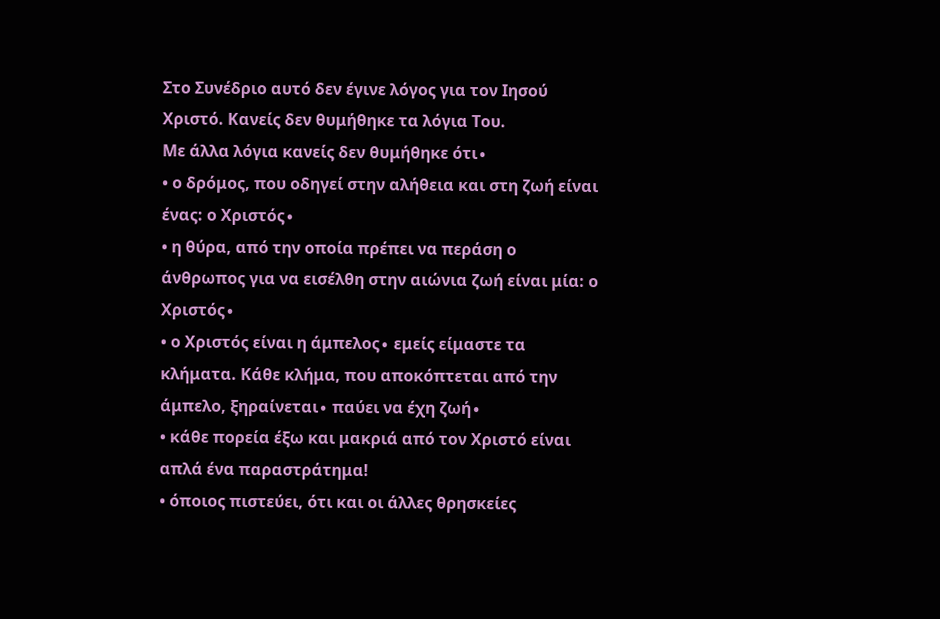Στο Συνέδριο αυτό δεν έγινε λόγος για τον Ιησού Χριστό. Κανείς δεν θυμήθηκε τα λόγια Του.
Με άλλα λόγια κανείς δεν θυμήθηκε ότι∙
• ο δρόμος, που οδηγεί στην αλήθεια και στη ζωή είναι ένας: ο Χριστός∙
• η θύρα, από την οποία πρέπει να περάση ο άνθρωπος για να εισέλθη στην αιώνια ζωή είναι μία: ο Χριστός∙
• ο Χριστός είναι η άμπελος∙ εμείς είμαστε τα κλήματα. Κάθε κλήμα, που αποκόπτεται από την άμπελο, ξηραίνεται∙ παύει να έχη ζωή∙
• κάθε πορεία έξω και μακριά από τον Χριστό είναι απλά ένα παραστράτημα!
• όποιος πιστεύει, ότι και οι άλλες θρησκείες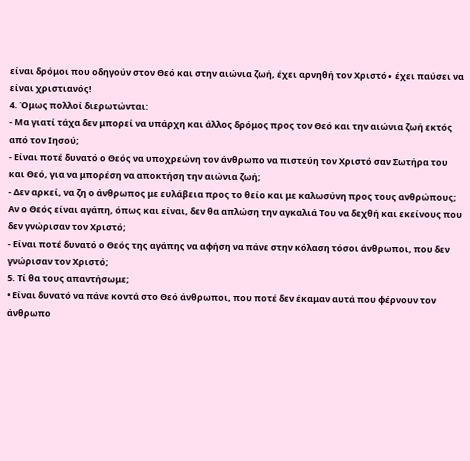είναι δρόμοι που οδηγούν στον Θεό και στην αιώνια ζωή, έχει αρνηθή τον Χριστό∙ έχει παύσει να είναι χριστιανός!
4. Όμως πολλοί διερωτώνται:
- Μα γιατί τάχα δεν μπορεί να υπάρχη και άλλος δρόμος προς τον Θεό και την αιώνια ζωή εκτός από τον Ιησού;
- Είναι ποτέ δυνατό ο Θεός να υποχρεώνη τον άνθρωπο να πιστεύη τον Χριστό σαν Σωτήρα του και Θεό, για να μπορέση να αποκτήση την αιώνια ζωή;
- Δεν αρκεί, να ζη ο άνθρωπος με ευλάβεια προς το θείο και με καλωσύνη προς τους ανθρώπους; Αν ο Θεός είναι αγάπη, όπως και είναι, δεν θα απλώση την αγκαλιά Του να δεχθή και εκείνους που δεν γνώρισαν τον Χριστό;
- Είναι ποτέ δυνατό ο Θεός της αγάπης να αφήση να πάνε στην κόλαση τόσοι άνθρωποι, που δεν γνώρισαν τον Χριστό;
5. Τί θα τους απαντήσωμε;
• Είναι δυνατό να πάνε κοντά στο Θεό άνθρωποι, που ποτέ δεν έκαμαν αυτά που φέρνουν τον άνθρωπο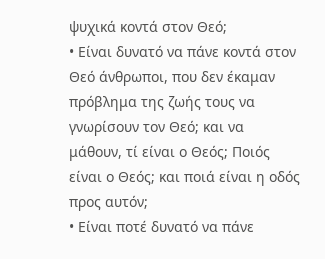ψυχικά κοντά στον Θεό;
• Είναι δυνατό να πάνε κοντά στον Θεό άνθρωποι, που δεν έκαμαν πρόβλημα της ζωής τους να γνωρίσουν τον Θεό; και να μάθουν, τί είναι ο Θεός; Ποιός είναι ο Θεός; και ποιά είναι η οδός προς αυτόν;
• Είναι ποτέ δυνατό να πάνε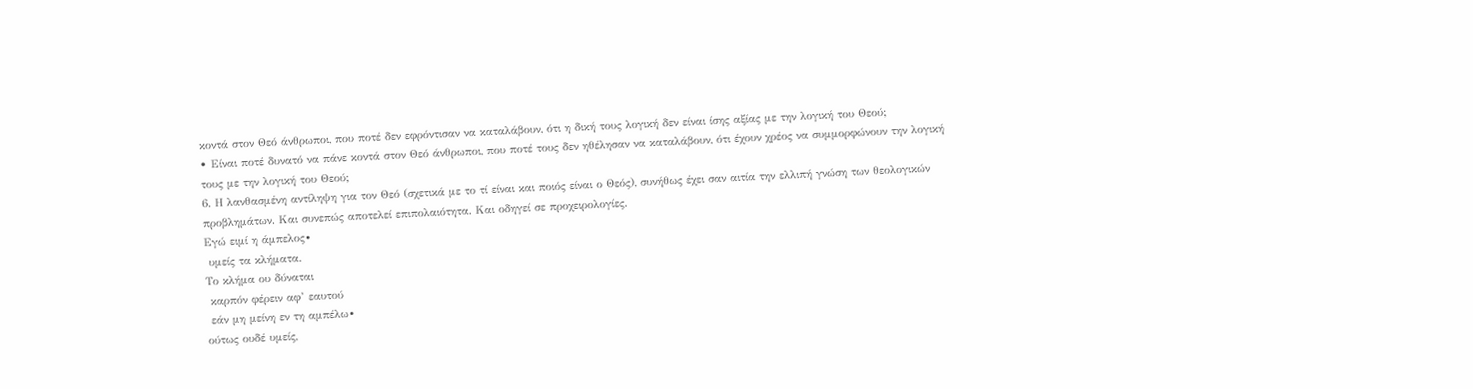κοντά στον Θεό άνθρωποι, που ποτέ δεν εφρόντισαν να καταλάβουν, ότι η δική τους λογική δεν είναι ίσης αξίας με την λογική του Θεού;
• Είναι ποτέ δυνατό να πάνε κοντά στον Θεό άνθρωποι, που ποτέ τους δεν ηθέλησαν να καταλάβουν, ότι έχουν χρέος να συμμορφώνουν την λογική τους με την λογική του Θεού;
6. Η λανθασμένη αντίληψη για τον Θεό (σχετικά με το τί είναι και ποιός είναι ο Θεός), συνήθως έχει σαν αιτία την ελλιπή γνώση των θεολογικών προβλημάτων. Και συνεπώς αποτελεί επιπολαιότητα. Και οδηγεί σε προχειρολογίες.
Εγώ ειμί η άμπελος∙
 υμείς τα κλήματα.
Το κλήμα ου δύναται
 καρπόν φέρειν αφ’ εαυτού
 εάν μη μείνη εν τη αμπέλω∙
ούτως ουδέ υμείς,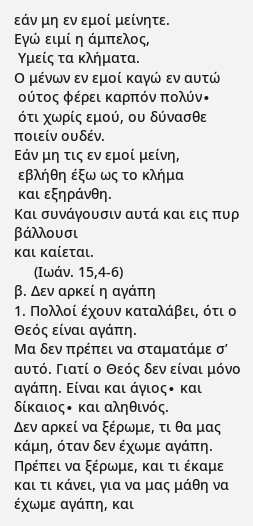εάν μη εν εμοί μείνητε.
Εγώ ειμί η άμπελος,
 Υμείς τα κλήματα.
Ο μένων εν εμοί καγώ εν αυτώ
 ούτος φέρει καρπόν πολύν∙
 ότι χωρίς εμού, ου δύνασθε ποιείν ουδέν.
Εάν μη τις εν εμοί μείνη,
 εβλήθη έξω ως το κλήμα
 και εξηράνθη.
Και συνάγουσιν αυτά και εις πυρ βάλλουσι
και καίεται.
     (Ιωάν. 15,4-6)
β. Δεν αρκεί η αγάπη
1. Πολλοί έχουν καταλάβει, ότι ο Θεός είναι αγάπη.
Μα δεν πρέπει να σταματάμε σ’ αυτό. Γιατί ο Θεός δεν είναι μόνο αγάπη. Είναι και άγιος∙ και δίκαιος∙ και αληθινός.
Δεν αρκεί να ξέρωμε, τι θα μας κάμη, όταν δεν έχωμε αγάπη. Πρέπει να ξέρωμε, και τι έκαμε και τι κάνει, για να μας μάθη να έχωμε αγάπη, και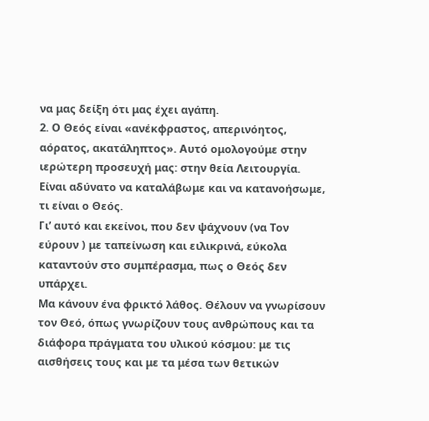να μας δείξη ότι μας έχει αγάπη.
2. Ο Θεός είναι «ανέκφραστος, απερινόητος, αόρατος, ακατάληπτος». Αυτό ομολογούμε στην ιερώτερη προσευχή μας: στην θεία Λειτουργία. Είναι αδύνατο να καταλάβωμε και να κατανοήσωμε, τι είναι ο Θεός.
Γι’ αυτό και εκείνοι, που δεν ψάχνουν (να Τον εύρουν ) με ταπείνωση και ειλικρινά, εύκολα καταντούν στο συμπέρασμα, πως ο Θεός δεν υπάρχει.
Μα κάνουν ένα φρικτό λάθος. Θέλουν να γνωρίσουν τον Θεό, όπως γνωρίζουν τους ανθρώπους και τα διάφορα πράγματα του υλικού κόσμου: με τις αισθήσεις τους και με τα μέσα των θετικών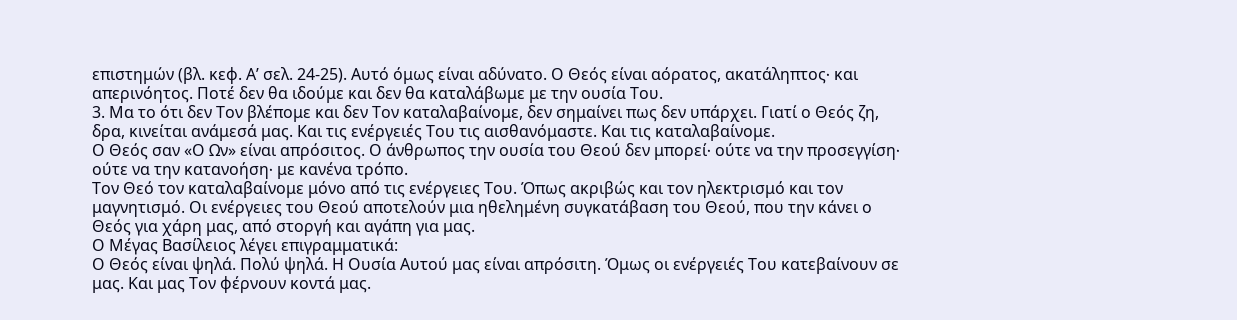επιστημών (βλ. κεφ. Α’ σελ. 24-25). Αυτό όμως είναι αδύνατο. Ο Θεός είναι αόρατος, ακατάληπτος∙ και απερινόητος. Ποτέ δεν θα ιδούμε και δεν θα καταλάβωμε με την ουσία Του.
3. Μα το ότι δεν Τον βλέπομε και δεν Τον καταλαβαίνομε, δεν σημαίνει πως δεν υπάρχει. Γιατί ο Θεός ζη, δρα, κινείται ανάμεσά μας. Και τις ενέργειές Του τις αισθανόμαστε. Και τις καταλαβαίνομε.
Ο Θεός σαν «Ο Ων» είναι απρόσιτος. Ο άνθρωπος την ουσία του Θεού δεν μπορεί∙ ούτε να την προσεγγίση∙ ούτε να την κατανοήση∙ με κανένα τρόπο.
Τον Θεό τον καταλαβαίνομε μόνο από τις ενέργειες Του. Όπως ακριβώς και τον ηλεκτρισμό και τον μαγνητισμό. Οι ενέργειες του Θεού αποτελούν μια ηθελημένη συγκατάβαση του Θεού, που την κάνει ο Θεός για χάρη μας, από στοργή και αγάπη για μας.
Ο Μέγας Βασίλειος λέγει επιγραμματικά:
Ο Θεός είναι ψηλά. Πολύ ψηλά. Η Ουσία Αυτού μας είναι απρόσιτη. Όμως οι ενέργειές Του κατεβαίνουν σε μας. Και μας Τον φέρνουν κοντά μας.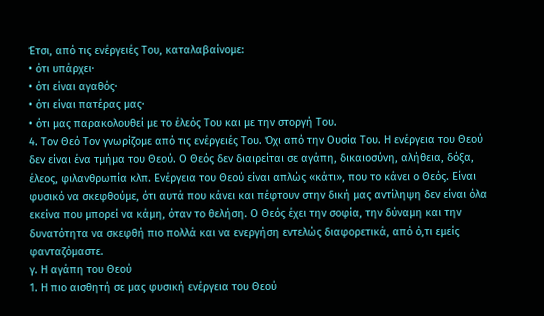Έτσι, από τις ενέργειές Του, καταλαβαίνομε:
• ότι υπάρχει∙
• ότι είναι αγαθός∙
• ότι είναι πατέρας μας∙
• ότι μας παρακολουθεί με το έλεός Του και με την στοργή Του.
4. Τον Θεό Τον γνωρίζομε από τις ενέργειές Του. Όχι από την Ουσία Του. Η ενέργεια του Θεού δεν είναι ένα τμήμα του Θεού. Ο Θεός δεν διαιρείται σε αγάπη, δικαιοσύνη, αλήθεια, δόξα, έλεος, φιλανθρωπία κλπ. Ενέργεια του Θεού είναι απλώς «κάτι», που το κάνει ο Θεός. Είναι φυσικό να σκεφθούμε, ότι αυτά που κάνει και πέφτουν στην δική μας αντίληψη δεν είναι όλα εκείνα που μπορεί να κάμη, όταν το θελήση. Ο Θεός έχει την σοφία, την δύναμη και την δυνατότητα να σκεφθή πιο πολλά και να ενεργήση εντελώς διαφορετικά, από ό,τι εμείς φανταζόμαστε.
γ. Η αγάπη του Θεού
1. Η πιο αισθητή σε μας φυσική ενέργεια του Θεού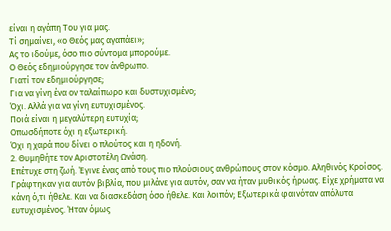είναι η αγάπη Του για μας.
Τί σημαίνει, «ο Θεός μας αγαπάει»;
Ας το ιδούμε, όσο πιο σύντομα μπορούμε.
Ο Θεός εδημιούργησε τον άνθρωπο.
Γιατί τον εδημιούργησε;
Για να γίνη ένα ον ταλαίπωρο και δυστυχισμένο;
Όχι. Αλλά για να γίνη ευτυχισμένος.
Ποιά είναι η μεγαλύτερη ευτυχία;
Οπωσδήποτε όχι η εξωτερική.
Όχι η χαρά που δίνει ο πλούτος και η ηδονή.
2. Θυμηθήτε τον Αριστοτέλη Ωνάση.
Επέτυχε στη ζωή. Έγινε ένας από τους πιο πλούσιους ανθρώπους στον κόσμο. Αληθινός Κροίσος. Γράφτηκαν για αυτόν βιβλία, που μιλάνε για αυτόν, σαν να ήταν μυθικός ήρωας. Είχε χρήματα να κάνη ό,τι ήθελε. Και να διασκεδάση όσο ήθελε. Και λοιπόν; Εξωτερικά φαινόταν απόλυτα ευτυχισμένος. Ήταν όμως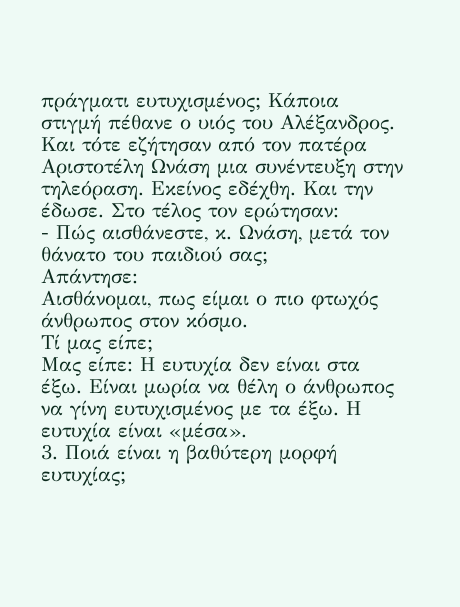πράγματι ευτυχισμένος; Κάποια στιγμή πέθανε ο υιός του Αλέξανδρος. Και τότε εζήτησαν από τον πατέρα Αριστοτέλη Ωνάση μια συνέντευξη στην τηλεόραση. Εκείνος εδέχθη. Και την έδωσε. Στο τέλος τον ερώτησαν:
- Πώς αισθάνεστε, κ. Ωνάση, μετά τον θάνατο του παιδιού σας;
Απάντησε:
Αισθάνομαι, πως είμαι ο πιο φτωχός άνθρωπος στον κόσμο.
Τί μας είπε;
Μας είπε: Η ευτυχία δεν είναι στα έξω. Είναι μωρία να θέλη ο άνθρωπος να γίνη ευτυχισμένος με τα έξω. Η ευτυχία είναι «μέσα».
3. Ποιά είναι η βαθύτερη μορφή ευτυχίας;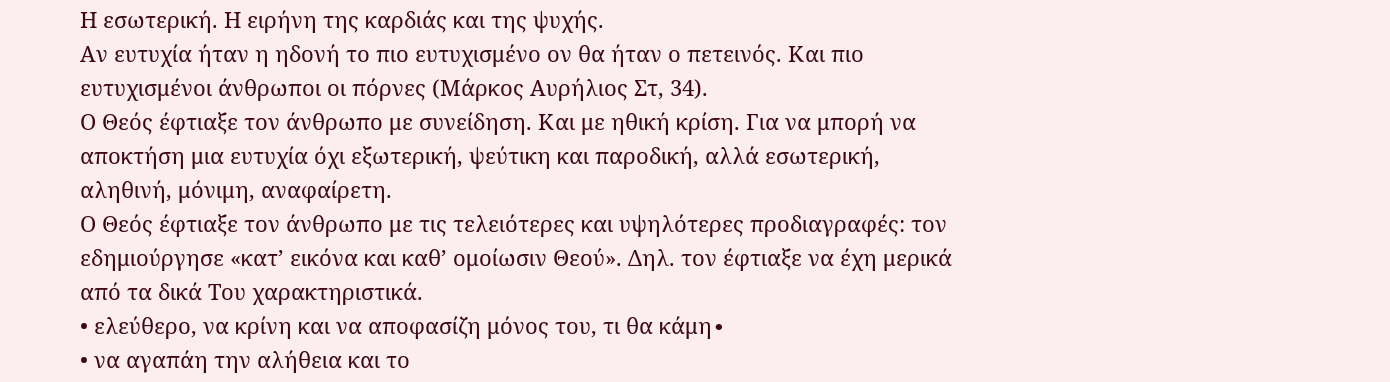Η εσωτερική. Η ειρήνη της καρδιάς και της ψυχής.
Αν ευτυχία ήταν η ηδονή το πιο ευτυχισμένο ον θα ήταν ο πετεινός. Και πιο ευτυχισμένοι άνθρωποι οι πόρνες (Μάρκος Αυρήλιος Στ, 34).
Ο Θεός έφτιαξε τον άνθρωπο με συνείδηση. Και με ηθική κρίση. Για να μπορή να αποκτήση μια ευτυχία όχι εξωτερική, ψεύτικη και παροδική, αλλά εσωτερική, αληθινή, μόνιμη, αναφαίρετη.
Ο Θεός έφτιαξε τον άνθρωπο με τις τελειότερες και υψηλότερες προδιαγραφές: τον εδημιούργησε «κατ’ εικόνα και καθ’ ομοίωσιν Θεού». Δηλ. τον έφτιαξε να έχη μερικά από τα δικά Του χαρακτηριστικά.
• ελεύθερο, να κρίνη και να αποφασίζη μόνος του, τι θα κάμη∙
• να αγαπάη την αλήθεια και το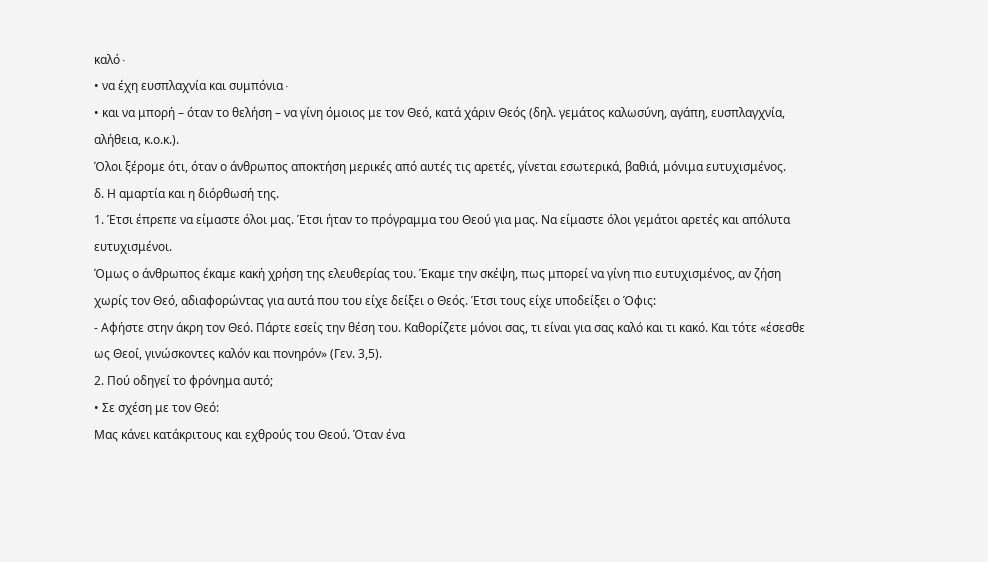καλό∙
• να έχη ευσπλαχνία και συμπόνια∙
• και να μπορή – όταν το θελήση – να γίνη όμοιος με τον Θεό, κατά χάριν Θεός (δηλ. γεμάτος καλωσύνη, αγάπη, ευσπλαγχνία, αλήθεια, κ.ο.κ.).
Όλοι ξέρομε ότι, όταν ο άνθρωπος αποκτήση μερικές από αυτές τις αρετές, γίνεται εσωτερικά, βαθιά, μόνιμα ευτυχισμένος.
δ. Η αμαρτία και η διόρθωσή της.
1. Έτσι έπρεπε να είμαστε όλοι μας. Έτσι ήταν το πρόγραμμα του Θεού για μας. Να είμαστε όλοι γεμάτοι αρετές και απόλυτα ευτυχισμένοι.
Όμως ο άνθρωπος έκαμε κακή χρήση της ελευθερίας του. Έκαμε την σκέψη, πως μπορεί να γίνη πιο ευτυχισμένος, αν ζήση χωρίς τον Θεό, αδιαφορώντας για αυτά που του είχε δείξει ο Θεός. Έτσι τους είχε υποδείξει ο Όφις:
- Αφήστε στην άκρη τον Θεό. Πάρτε εσείς την θέση του. Καθορίζετε μόνοι σας, τι είναι για σας καλό και τι κακό. Και τότε «έσεσθε ως Θεοί, γινώσκοντες καλόν και πονηρόν» (Γεν. 3,5).
2. Πού οδηγεί το φρόνημα αυτό;
• Σε σχέση με τον Θεό:
Μας κάνει κατάκριτους και εχθρούς του Θεού. Όταν ένα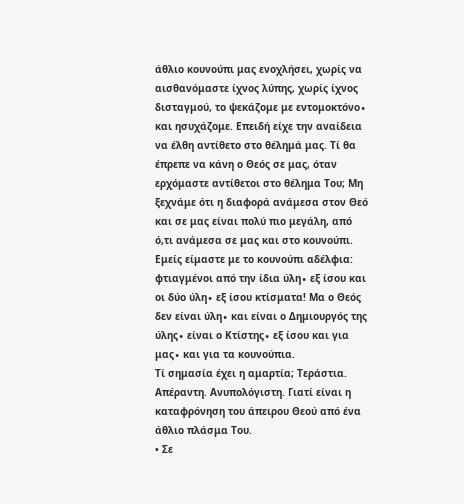άθλιο κουνούπι μας ενοχλήσει, χωρίς να αισθανόμαστε ίχνος λύπης, χωρίς ίχνος δισταγμού, το ψεκάζομε με εντομοκτόνο∙ και ησυχάζομε. Επειδή είχε την αναίδεια να έλθη αντίθετο στο θέλημά μας. Τί θα έπρεπε να κάνη ο Θεός σε μας, όταν ερχόμαστε αντίθετοι στο θέλημα Του; Μη ξεχνάμε ότι η διαφορά ανάμεσα στον Θεό και σε μας είναι πολύ πιο μεγάλη, από ό,τι ανάμεσα σε μας και στο κουνούπι. Εμείς είμαστε με το κουνούπι αδέλφια: φτιαγμένοι από την ίδια ύλη∙ εξ ίσου και οι δύο ύλη∙ εξ ίσου κτίσματα! Μα ο Θεός δεν είναι ύλη∙ και είναι ο Δημιουργός της ύλης∙ είναι ο Κτίστης∙ εξ ίσου και για μας∙ και για τα κουνούπια.
Τί σημασία έχει η αμαρτία; Τεράστια. Απέραντη. Ανυπολόγιστη. Γιατί είναι η καταφρόνηση του άπειρου Θεού από ένα άθλιο πλάσμα Του.
• Σε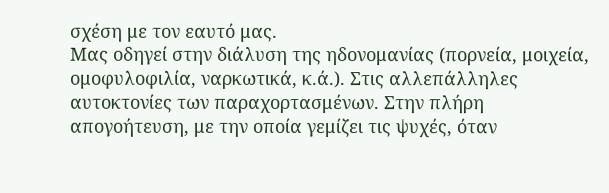σχέση με τον εαυτό μας.
Μας οδηγεί στην διάλυση της ηδονομανίας (πορνεία, μοιχεία, ομοφυλοφιλία, ναρκωτικά, κ.ά.). Στις αλλεπάλληλες αυτοκτονίες των παραχορτασμένων. Στην πλήρη απογοήτευση, με την οποία γεμίζει τις ψυχές, όταν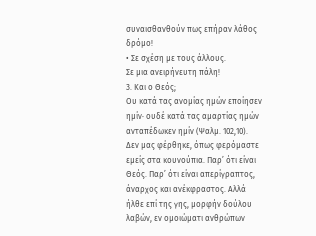συναισθανθούν πως επήραν λάθος δρόμο!
• Σε σχέση με τους άλλους.
Σε μια ανειρήνευτη πάλη!
3. Και ο Θεός;
Ου κατά τας ανομίας ημών εποίησεν ημίν∙ ουδέ κατά τας αμαρτίας ημών ανταπέδωκεν ημίν (Ψαλμ. 102,10).
Δεν μας φέρθηκε, όπως φερόμαστε εμείς στα κουνούπια. Παρ’ ότι είναι Θεός. Παρ’ ότι είναι απερίγραπτος, άναρχος και ανέκφραστος. Αλλά ήλθε επί της γης, μορφήν δούλου λαβών, εν ομοιώματι ανθρώπων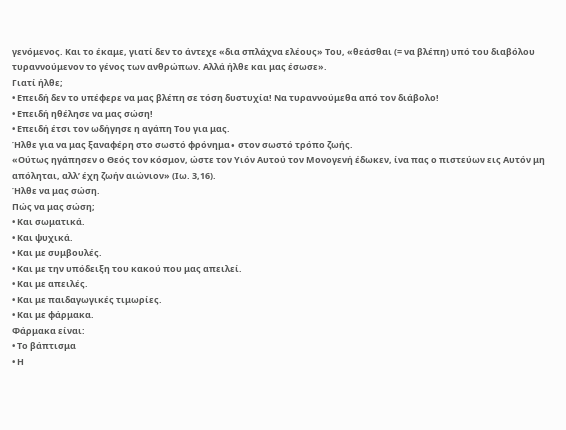γενόμενος. Και το έκαμε, γιατί δεν το άντεχε «δια σπλάχνα ελέους» Του, «θεάσθαι (= να βλέπη) υπό του διαβόλου τυραννούμενον το γένος των ανθρώπων. Αλλά ήλθε και μας έσωσε».
Γιατί ήλθε;
• Επειδή δεν το υπέφερε να μας βλέπη σε τόση δυστυχία! Να τυραννούμεθα από τον διάβολο!
• Επειδή ηθέλησε να μας σώση!
• Επειδή έτσι τον ωδήγησε η αγάπη Του για μας.
Ήλθε για να μας ξαναφέρη στο σωστό φρόνημα∙ στον σωστό τρόπο ζωής.
«Ούτως ηγάπησεν ο Θεός τον κόσμον, ώστε τον Υιόν Αυτού τον Μονογενή έδωκεν, ίνα πας ο πιστεύων εις Αυτόν μη απόληται, αλλ’ έχη ζωήν αιώνιον» (Ιω. 3,16).
Ήλθε να μας σώση.
Πώς να μας σώση;
• Και σωματικά.
• Και ψυχικά.
• Και με συμβουλές.
• Και με την υπόδειξη του κακού που μας απειλεί.
• Και με απειλές.
• Και με παιδαγωγικές τιμωρίες.
• Και με φάρμακα.
Φάρμακα είναι:
• Το βάπτισμα
• Η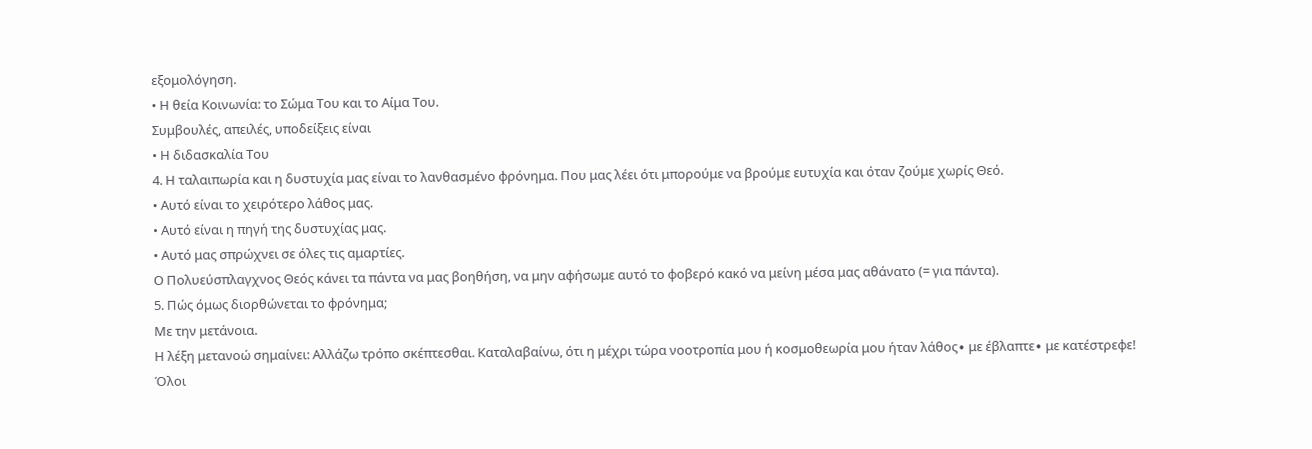εξομολόγηση.
• Η θεία Κοινωνία: το Σώμα Του και το Αίμα Του.
Συμβουλές, απειλές, υποδείξεις είναι
• Η διδασκαλία Του
4. Η ταλαιπωρία και η δυστυχία μας είναι το λανθασμένο φρόνημα. Που μας λέει ότι μπορούμε να βρούμε ευτυχία και όταν ζούμε χωρίς Θεό.
• Αυτό είναι το χειρότερο λάθος μας.
• Αυτό είναι η πηγή της δυστυχίας μας.
• Αυτό μας σπρώχνει σε όλες τις αμαρτίες.
Ο Πολυεύσπλαγχνος Θεός κάνει τα πάντα να μας βοηθήση, να μην αφήσωμε αυτό το φοβερό κακό να μείνη μέσα μας αθάνατο (= για πάντα).
5. Πώς όμως διορθώνεται το φρόνημα;
Με την μετάνοια.
Η λέξη μετανοώ σημαίνει: Αλλάζω τρόπο σκέπτεσθαι. Καταλαβαίνω, ότι η μέχρι τώρα νοοτροπία μου ή κοσμοθεωρία μου ήταν λάθος∙ με έβλαπτε∙ με κατέστρεφε!
Όλοι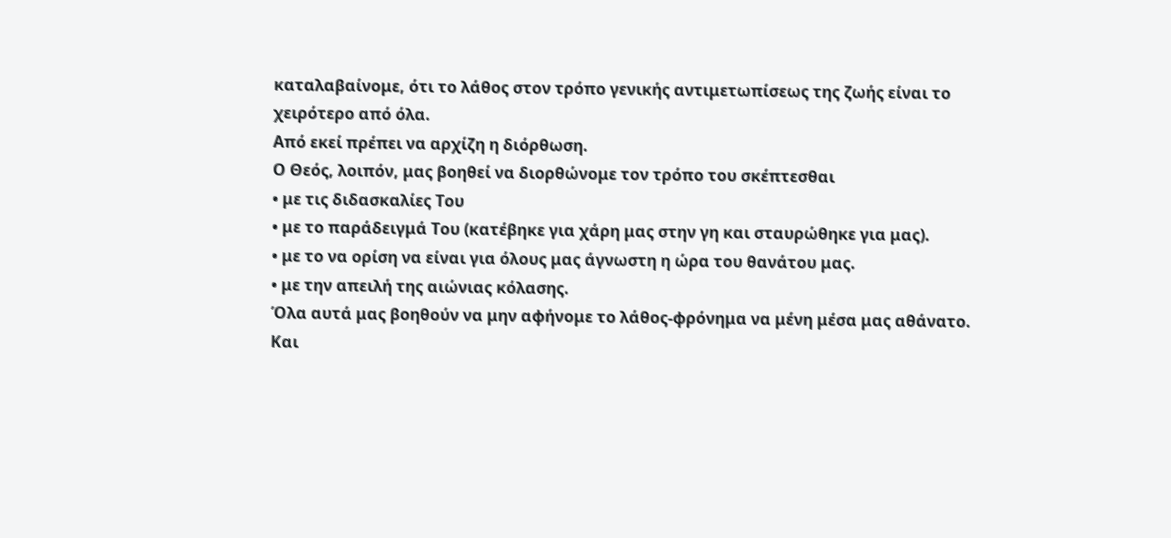καταλαβαίνομε, ότι το λάθος στον τρόπο γενικής αντιμετωπίσεως της ζωής είναι το χειρότερο από όλα.
Από εκεί πρέπει να αρχίζη η διόρθωση.
Ο Θεός, λοιπόν, μας βοηθεί να διορθώνομε τον τρόπο του σκέπτεσθαι
• με τις διδασκαλίες Του
• με το παράδειγμά Του (κατέβηκε για χάρη μας στην γη και σταυρώθηκε για μας).
• με το να ορίση να είναι για όλους μας άγνωστη η ώρα του θανάτου μας.
• με την απειλή της αιώνιας κόλασης.
Όλα αυτά μας βοηθούν να μην αφήνομε το λάθος-φρόνημα να μένη μέσα μας αθάνατο.
Και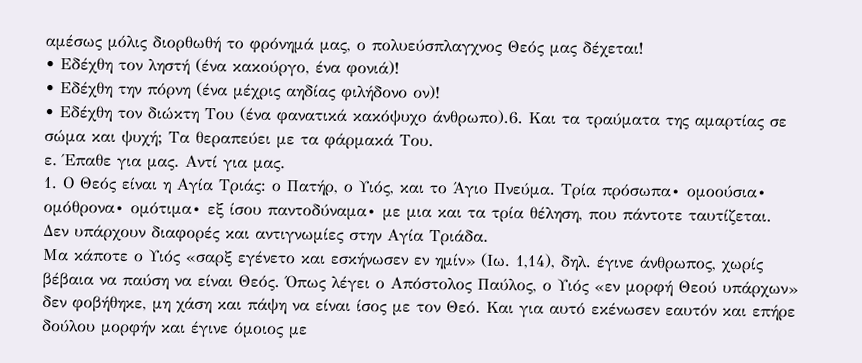αμέσως μόλις διορθωθή το φρόνημά μας, ο πολυεύσπλαγχνος Θεός μας δέχεται!
• Εδέχθη τον ληστή (ένα κακούργο, ένα φονιά)!
• Εδέχθη την πόρνη (ένα μέχρις αηδίας φιλήδονο ον)!
• Εδέχθη τον διώκτη Του (ένα φανατικά κακόψυχο άνθρωπο).6. Και τα τραύματα της αμαρτίας σε σώμα και ψυχή; Τα θεραπεύει με τα φάρμακά Του.
ε. Έπαθε για μας. Αντί για μας.
1. Ο Θεός είναι η Αγία Τριάς: ο Πατήρ, ο Υιός, και το Άγιο Πνεύμα. Τρία πρόσωπα∙ ομοούσια∙ ομόθρονα∙ ομότιμα∙ εξ ίσου παντοδύναμα∙ με μια και τα τρία θέληση, που πάντοτε ταυτίζεται. Δεν υπάρχουν διαφορές και αντιγνωμίες στην Αγία Τριάδα.
Μα κάποτε ο Υιός «σαρξ εγένετο και εσκήνωσεν εν ημίν» (Ιω. 1,14), δηλ. έγινε άνθρωπος, χωρίς βέβαια να παύση να είναι Θεός. Όπως λέγει ο Απόστολος Παύλος, ο Υιός «εν μορφή Θεού υπάρχων» δεν φοβήθηκε, μη χάση και πάψη να είναι ίσος με τον Θεό. Και για αυτό εκένωσεν εαυτόν και επήρε δούλου μορφήν και έγινε όμοιος με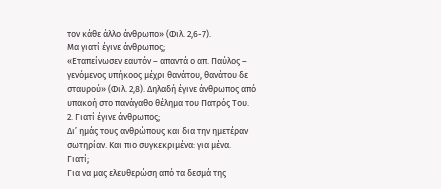τον κάθε άλλο άνθρωπο» (Φιλ. 2,6-7).
Μα γιατί έγινε άνθρωπος;
«Εταπείνωσεν εαυτόν – απαντά ο απ. Παύλος – γενόμενος υπήκοος μέχρι θανάτου, θανάτου δε σταυρού» (Φιλ. 2,8). Δηλαδή έγινε άνθρωπος από υπακοή στο πανάγαθο θέλημα του Πατρός Του.
2. Γιατί έγινε άνθρωπος;
Δι’ ημάς τους ανθρώπους και δια την ημετέραν σωτηρίαν. Και πιο συγκεκριμένα: για μένα.
Γιατί;
Για να μας ελευθερώση από τα δεσμά της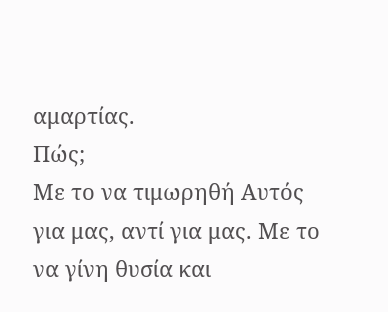αμαρτίας.
Πώς;
Με το να τιμωρηθή Αυτός για μας, αντί για μας. Με το να γίνη θυσία και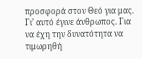προσφορά στον Θεό για μας. Γι’ αυτό έγινε άνθρωπος. Για να έχη την δυνατότητα να τιμωρηθή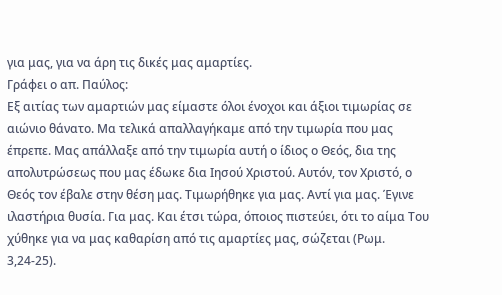για μας, για να άρη τις δικές μας αμαρτίες.
Γράφει ο απ. Παύλος:
Εξ αιτίας των αμαρτιών μας είμαστε όλοι ένοχοι και άξιοι τιμωρίας σε αιώνιο θάνατο. Μα τελικά απαλλαγήκαμε από την τιμωρία που μας έπρεπε. Μας απάλλαξε από την τιμωρία αυτή ο ίδιος ο Θεός, δια της απολυτρώσεως που μας έδωκε δια Ιησού Χριστού. Αυτόν, τον Χριστό, ο Θεός τον έβαλε στην θέση μας. Τιμωρήθηκε για μας. Αντί για μας. Έγινε ιλαστήρια θυσία. Για μας. Και έτσι τώρα, όποιος πιστεύει, ότι το αίμα Του χύθηκε για να μας καθαρίση από τις αμαρτίες μας, σώζεται (Ρωμ. 3,24-25).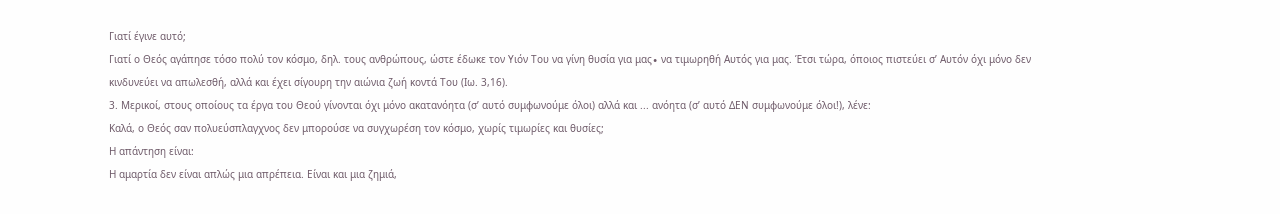Γιατί έγινε αυτό;
Γιατί ο Θεός αγάπησε τόσο πολύ τον κόσμο, δηλ. τους ανθρώπους, ώστε έδωκε τον Υιόν Του να γίνη θυσία για μας∙ να τιμωρηθή Αυτός για μας. Έτσι τώρα, όποιος πιστεύει σ’ Αυτόν όχι μόνο δεν κινδυνεύει να απωλεσθή, αλλά και έχει σίγουρη την αιώνια ζωή κοντά Του (Ιω. 3,16).
3. Μερικοί, στους οποίους τα έργα του Θεού γίνονται όχι μόνο ακατανόητα (σ’ αυτό συμφωνούμε όλοι) αλλά και ... ανόητα (σ’ αυτό ΔΕΝ συμφωνούμε όλοι!), λένε:
Καλά, ο Θεός σαν πολυεύσπλαγχνος δεν μπορούσε να συγχωρέση τον κόσμο, χωρίς τιμωρίες και θυσίες;
Η απάντηση είναι:
Η αμαρτία δεν είναι απλώς μια απρέπεια. Είναι και μια ζημιά,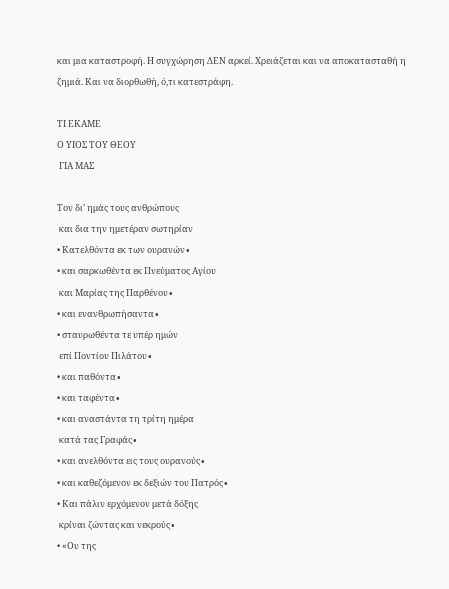και μια καταστροφή. Η συγχώρηση ΔΕΝ αρκεί. Χρειάζεται και να αποκατασταθή η ζημιά. Και να διορθωθή, ό,τι κατεστράφη.

ΤΙ ΕΚΑΜΕ
Ο ΥΙΟΣ ΤΟΥ ΘΕΟΥ
 ΓΙΑ ΜΑΣ

Τον δι’ ημάς τους ανθρώπους
 και δια την ημετέραν σωτηρίαν
• Κατελθόντα εκ των ουρανών∙
• και σαρκωθέντα εκ Πνεύματος Αγίου
 και Μαρίας της Παρθένου∙
• και ενανθρωπήσαντα∙
• σταυρωθέντα τε υπέρ ημών
 επί Ποντίου Πιλάτου∙
• και παθόντα∙
• και ταφέντα∙
• και αναστάντα τη τρίτη ημέρα
 κατά τας Γραφάς∙
• και ανελθόντα εις τους ουρανούς∙
• και καθεζόμενον εκ δεξιών του Πατρός∙
• Και πάλιν ερχόμενον μετά δόξης
 κρίναι ζώντας και νεκρούς∙
• «Ου της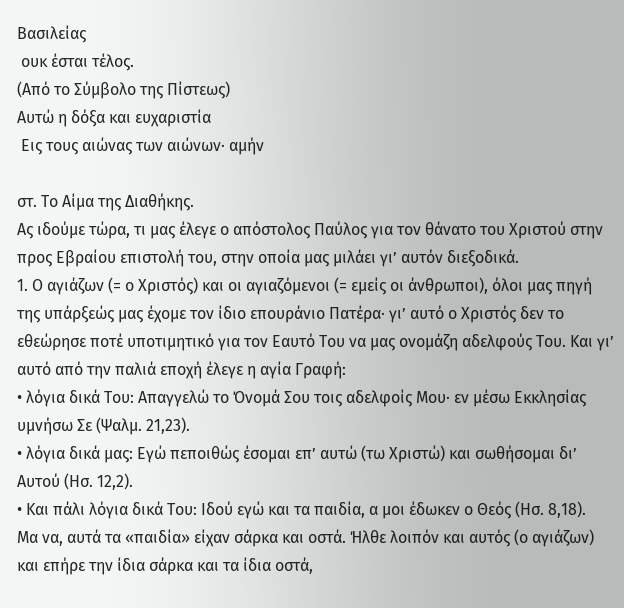Βασιλείας
 ουκ έσται τέλος.
(Από το Σύμβολο της Πίστεως)
Αυτώ η δόξα και ευχαριστία
 Εις τους αιώνας των αιώνων∙ αμήν

στ. Το Αίμα της Διαθήκης.
Ας ιδούμε τώρα, τι μας έλεγε ο απόστολος Παύλος για τον θάνατο του Χριστού στην προς Εβραίου επιστολή του, στην οποία μας μιλάει γι’ αυτόν διεξοδικά.
1. Ο αγιάζων (= ο Χριστός) και οι αγιαζόμενοι (= εμείς οι άνθρωποι), όλοι μας πηγή της υπάρξεώς μας έχομε τον ίδιο επουράνιο Πατέρα∙ γι’ αυτό ο Χριστός δεν το εθεώρησε ποτέ υποτιμητικό για τον Εαυτό Του να μας ονομάζη αδελφούς Του. Και γι’ αυτό από την παλιά εποχή έλεγε η αγία Γραφή:
• λόγια δικά Του: Απαγγελώ το Όνομά Σου τοις αδελφοίς Μου∙ εν μέσω Εκκλησίας υμνήσω Σε (Ψαλμ. 21,23).
• λόγια δικά μας: Εγώ πεποιθώς έσομαι επ’ αυτώ (τω Χριστώ) και σωθήσομαι δι’ Αυτού (Ησ. 12,2).
• Και πάλι λόγια δικά Του: Ιδού εγώ και τα παιδία, α μοι έδωκεν ο Θεός (Ησ. 8,18).
Μα να, αυτά τα «παιδία» είχαν σάρκα και οστά. Ήλθε λοιπόν και αυτός (ο αγιάζων) και επήρε την ίδια σάρκα και τα ίδια οστά,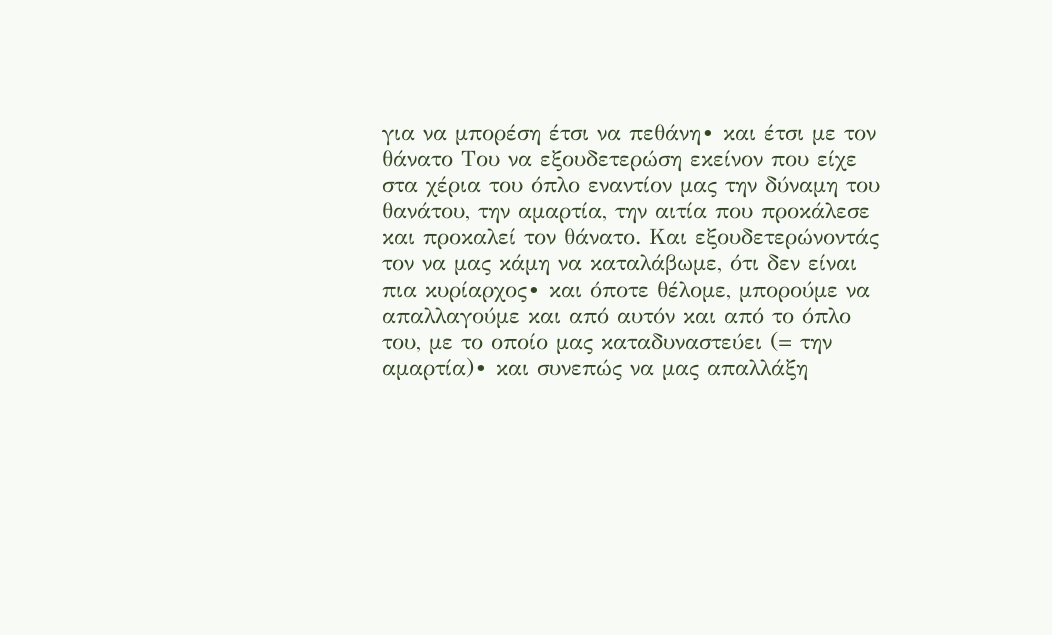για να μπορέση έτσι να πεθάνη∙ και έτσι με τον θάνατο Του να εξουδετερώση εκείνον που είχε στα χέρια του όπλο εναντίον μας την δύναμη του θανάτου, την αμαρτία, την αιτία που προκάλεσε και προκαλεί τον θάνατο. Και εξουδετερώνοντάς τον να μας κάμη να καταλάβωμε, ότι δεν είναι πια κυρίαρχος∙ και όποτε θέλομε, μπορούμε να απαλλαγούμε και από αυτόν και από το όπλο του, με το οποίο μας καταδυναστεύει (= την αμαρτία)∙ και συνεπώς να μας απαλλάξη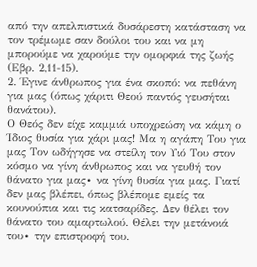από την απελπιστικά δυσάρεστη κατάσταση να τον τρέμωμε σαν δούλοι του και να μη μπορούμε να χαρούμε την ομορφιά της ζωής (Εβρ. 2,11-15).
2. Έγινε άνθρωπος για ένα σκοπό: να πεθάνη για μας (όπως χάριτι Θεού παντός γευσήται θανάτου).
Ο Θεός δεν είχε καμμιά υποχρεώση να κάμη ο Ίδιος θυσία για χάρι μας! Μα η αγάπη Του για μας Τον ωδήγησε να στείλη τον Υιό Του στον κόσμο να γίνη άνθρωπος και να γευθή τον θάνατο για μας∙ να γίνη θυσία για μας. Γιατί δεν μας βλέπει, όπως βλέπομε εμείς τα κουνούπια και τις κατσαρίδες. Δεν θέλει τον θάνατο του αμαρτωλού. Θέλει την μετάνοιά του∙ την επιστροφή του.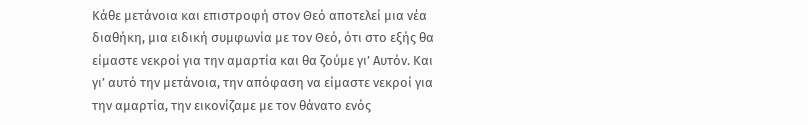Κάθε μετάνοια και επιστροφή στον Θεό αποτελεί μια νέα διαθήκη, μια ειδική συμφωνία με τον Θεό, ότι στο εξής θα είμαστε νεκροί για την αμαρτία και θα ζούμε γι’ Αυτόν. Και γι’ αυτό την μετάνοια, την απόφαση να είμαστε νεκροί για την αμαρτία, την εικονίζαμε με τον θάνατο ενός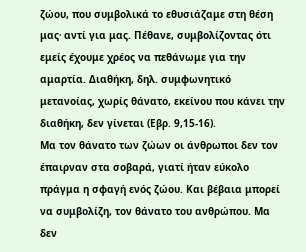ζώου, που συμβολικά το εθυσιάζαμε στη θέση μας∙ αντί για μας. Πέθανε, συμβολίζοντας ότι εμείς έχουμε χρέος να πεθάνωμε για την αμαρτία. Διαθήκη, δηλ. συμφωνητικό μετανοίας, χωρίς θάνατο, εκείνου που κάνει την διαθήκη, δεν γίνεται (Εβρ. 9,15-16).
Μα τον θάνατο των ζώων οι άνθρωποι δεν τον έπαιρναν στα σοβαρά, γιατί ήταν εύκολο πράγμα η σφαγή ενός ζώου. Και βέβαια μπορεί να συμβολίζη, τον θάνατο του ανθρώπου. Μα δεν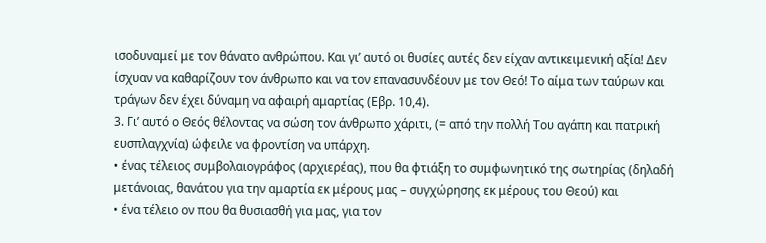ισοδυναμεί με τον θάνατο ανθρώπου. Και γι’ αυτό οι θυσίες αυτές δεν είχαν αντικειμενική αξία! Δεν ίσχυαν να καθαρίζουν τον άνθρωπο και να τον επανασυνδέουν με τον Θεό! Το αίμα των ταύρων και τράγων δεν έχει δύναμη να αφαιρή αμαρτίας (Εβρ. 10,4).
3. Γι’ αυτό ο Θεός θέλοντας να σώση τον άνθρωπο χάριτι, (= από την πολλή Του αγάπη και πατρική ευσπλαγχνία) ώφειλε να φροντίση να υπάρχη.
• ένας τέλειος συμβολαιογράφος (αρχιερέας), που θα φτιάξη το συμφωνητικό της σωτηρίας (δηλαδή μετάνοιας, θανάτου για την αμαρτία εκ μέρους μας – συγχώρησης εκ μέρους του Θεού) και
• ένα τέλειο ον που θα θυσιασθή για μας, για τον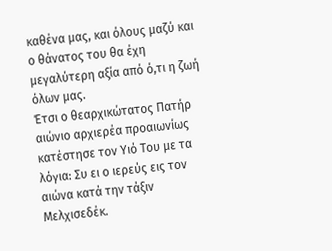καθένα μας, και όλους μαζύ και ο θάνατος του θα έχη μεγαλύτερη αξία από ό,τι η ζωή όλων μας.
Έτσι ο θεαρχικώτατος Πατήρ αιώνιο αρχιερέα προαιωνίως κατέστησε τον Υιό Του με τα λόγια: Συ ει ο ιερεύς εις τον αιώνα κατά την τάξιν Μελχισεδέκ.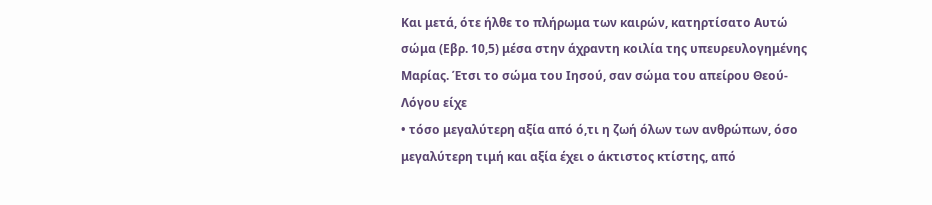Και μετά, ότε ήλθε το πλήρωμα των καιρών, κατηρτίσατο Αυτώ σώμα (Εβρ. 10,5) μέσα στην άχραντη κοιλία της υπευρευλογημένης Μαρίας. Έτσι το σώμα του Ιησού, σαν σώμα του απείρου Θεού-Λόγου είχε
• τόσο μεγαλύτερη αξία από ό,τι η ζωή όλων των ανθρώπων, όσο μεγαλύτερη τιμή και αξία έχει ο άκτιστος κτίστης, από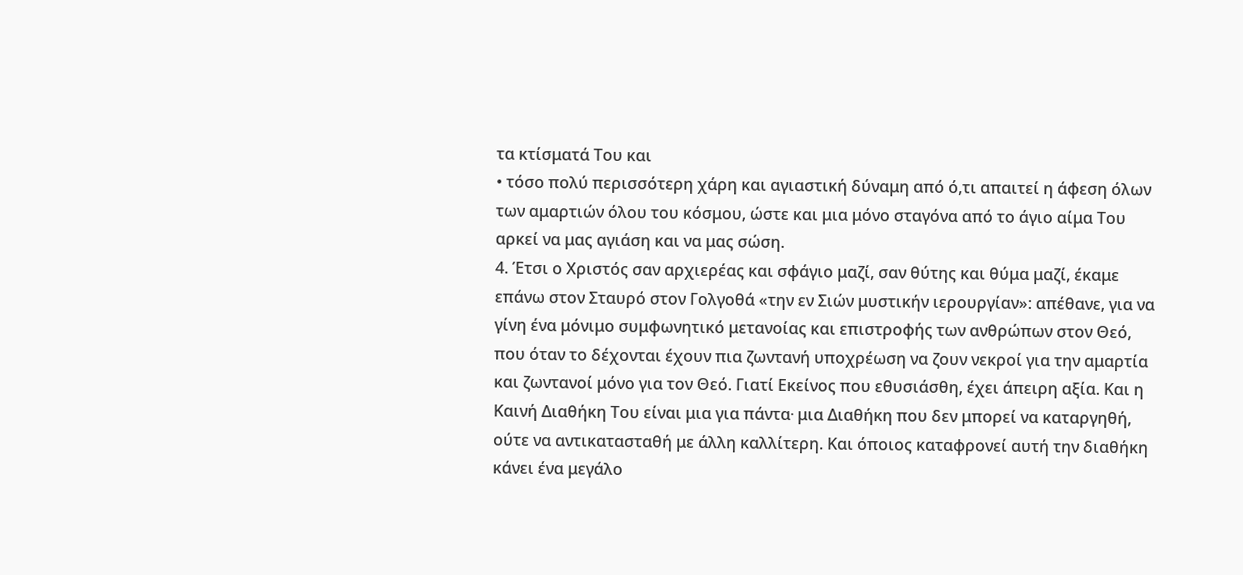τα κτίσματά Του και
• τόσο πολύ περισσότερη χάρη και αγιαστική δύναμη από ό,τι απαιτεί η άφεση όλων των αμαρτιών όλου του κόσμου, ώστε και μια μόνο σταγόνα από το άγιο αίμα Του αρκεί να μας αγιάση και να μας σώση.
4. Έτσι ο Χριστός σαν αρχιερέας και σφάγιο μαζί, σαν θύτης και θύμα μαζί, έκαμε επάνω στον Σταυρό στον Γολγοθά «την εν Σιών μυστικήν ιερουργίαν»: απέθανε, για να γίνη ένα μόνιμο συμφωνητικό μετανοίας και επιστροφής των ανθρώπων στον Θεό, που όταν το δέχονται έχουν πια ζωντανή υποχρέωση να ζουν νεκροί για την αμαρτία και ζωντανοί μόνο για τον Θεό. Γιατί Εκείνος που εθυσιάσθη, έχει άπειρη αξία. Και η Καινή Διαθήκη Του είναι μια για πάντα∙ μια Διαθήκη που δεν μπορεί να καταργηθή, ούτε να αντικατασταθή με άλλη καλλίτερη. Και όποιος καταφρονεί αυτή την διαθήκη κάνει ένα μεγάλο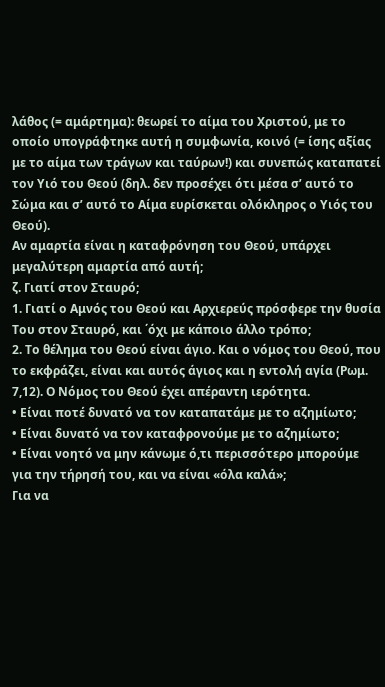λάθος (= αμάρτημα): θεωρεί το αίμα του Χριστού, με το οποίο υπογράφτηκε αυτή η συμφωνία, κοινό (= ίσης αξίας με το αίμα των τράγων και ταύρων!) και συνεπώς καταπατεί τον Υιό του Θεού (δηλ. δεν προσέχει ότι μέσα σ’ αυτό το Σώμα και σ’ αυτό το Αίμα ευρίσκεται ολόκληρος ο Υιός του Θεού).
Αν αμαρτία είναι η καταφρόνηση του Θεού, υπάρχει μεγαλύτερη αμαρτία από αυτή;
ζ. Γιατί στον Σταυρό;
1. Γιατί ο Αμνός του Θεού και Αρχιερεύς πρόσφερε την θυσία Του στον Σταυρό, και ΄όχι με κάποιο άλλο τρόπο;
2. Το θέλημα του Θεού είναι άγιο. Και ο νόμος του Θεού, που το εκφράζει, είναι και αυτός άγιος και η εντολή αγία (Ρωμ. 7,12). Ο Νόμος του Θεού έχει απέραντη ιερότητα.
• Είναι ποτέ δυνατό να τον καταπατάμε με το αζημίωτο;
• Είναι δυνατό να τον καταφρονούμε με το αζημίωτο;
• Είναι νοητό να μην κάνωμε ό,τι περισσότερο μπορούμε για την τήρησή του, και να είναι «όλα καλά»;
Για να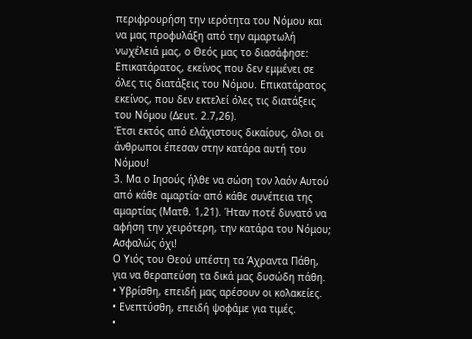περιφρουρήση την ιερότητα του Νόμου και να μας προφυλάξη από την αμαρτωλή νωχέλειά μας, ο Θεός μας το διασάφησε:
Επικατάρατος, εκείνος που δεν εμμένει σε όλες τις διατάξεις του Νόμου. Επικατάρατος εκείνος, που δεν εκτελεί όλες τις διατάξεις του Νόμου (Δευτ. 2.7,26).
Έτσι εκτός από ελάχιστους δικαίους, όλοι οι άνθρωποι έπεσαν στην κατάρα αυτή του Νόμου!
3. Μα ο Ιησούς ήλθε να σώση τον λαόν Αυτού από κάθε αμαρτία∙ από κάθε συνέπεια της αμαρτίας (Ματθ. 1,21). Ήταν ποτέ δυνατό να αφήση την χειρότερη, την κατάρα του Νόμου;
Ασφαλώς όχι!
Ο Υιός του Θεού υπέστη τα Άχραντα Πάθη, για να θεραπεύση τα δικά μας δυσώδη πάθη.
• Υβρίσθη, επειδή μας αρέσουν οι κολακείες.
• Ενεπτύσθη, επειδή ψοφάμε για τιμές.
•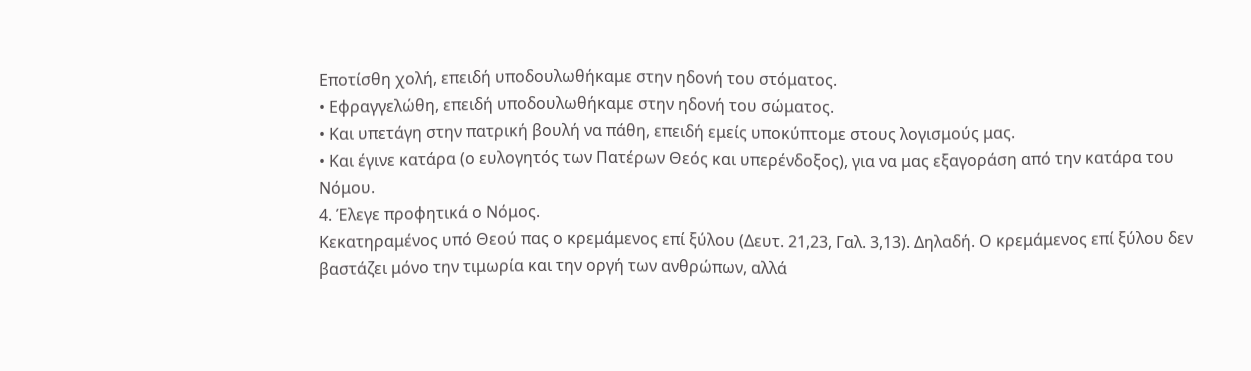Εποτίσθη χολή, επειδή υποδουλωθήκαμε στην ηδονή του στόματος.
• Εφραγγελώθη, επειδή υποδουλωθήκαμε στην ηδονή του σώματος.
• Και υπετάγη στην πατρική βουλή να πάθη, επειδή εμείς υποκύπτομε στους λογισμούς μας.
• Και έγινε κατάρα (ο ευλογητός των Πατέρων Θεός και υπερένδοξος), για να μας εξαγοράση από την κατάρα του Νόμου.
4. Έλεγε προφητικά ο Νόμος.
Κεκατηραμένος υπό Θεού πας ο κρεμάμενος επί ξύλου (Δευτ. 21,23, Γαλ. 3,13). Δηλαδή. Ο κρεμάμενος επί ξύλου δεν βαστάζει μόνο την τιμωρία και την οργή των ανθρώπων, αλλά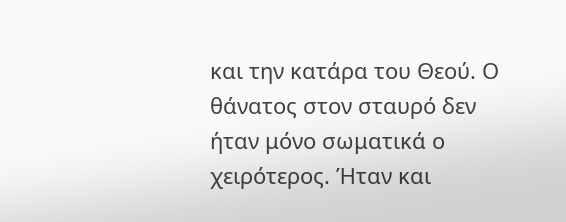και την κατάρα του Θεού. Ο θάνατος στον σταυρό δεν ήταν μόνο σωματικά ο χειρότερος. Ήταν και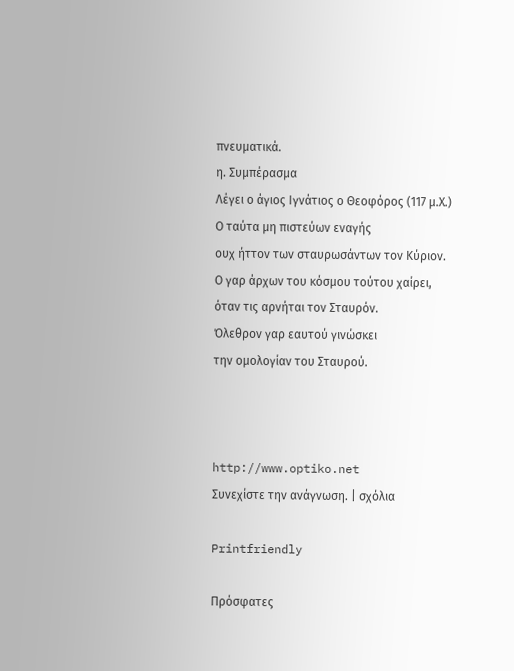πνευματικά.
η. Συμπέρασμα
Λέγει ο άγιος Ιγνάτιος ο Θεοφόρος (117 μ.Χ.)
Ο ταύτα μη πιστεύων εναγής
ουχ ήττον των σταυρωσάντων τον Κύριον.
Ο γαρ άρχων του κόσμου τούτου χαίρει,
όταν τις αρνήται τον Σταυρόν.
Όλεθρον γαρ εαυτού γινώσκει
την ομολογίαν του Σταυρού.



http://www.optiko.net
Συνεχίστε την ανάγνωση. | σχόλια

Printfriendly

Πρόσφατες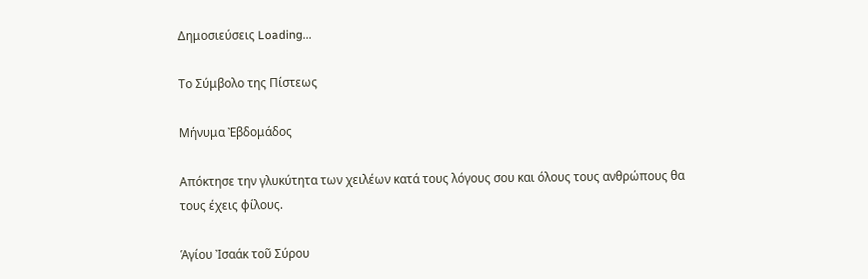Δημοσιεύσεις Loading...

Το Σύμβολο της Πίστεως

Μήνυμα Ἐβδομάδος

Απόκτησε την γλυκύτητα των χειλέων κατά τους λόγους σου και όλους τους ανθρώπους θα τους έχεις φίλους.

Ἁγίου Ἰσαάκ τοῦ Σύρου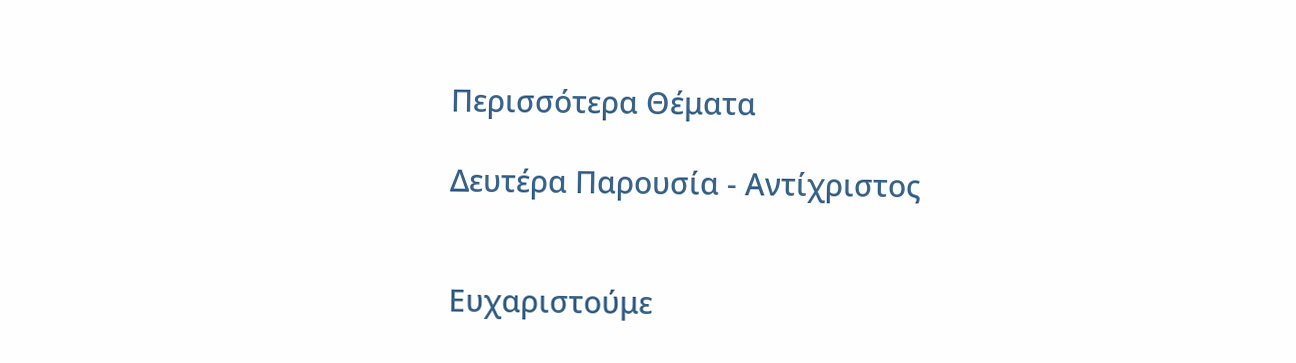Περισσότερα Θέματα

Δευτέρα Παρουσία - Αντίχριστος


Ευχαριστούμε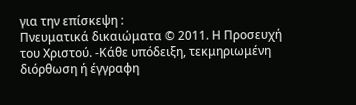για την επίσκεψη :
Πνευματικά δικαιώματα © 2011. Η Προσευχή του Χριστού. -Κάθε υπόδειξη, τεκμηριωμένη διόρθωση ή έγγραφη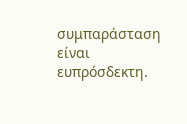συμπαράσταση είναι ευπρόσδεκτη.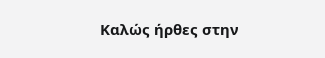Καλώς ήρθες στην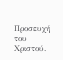Προσευχή του Χριστού.